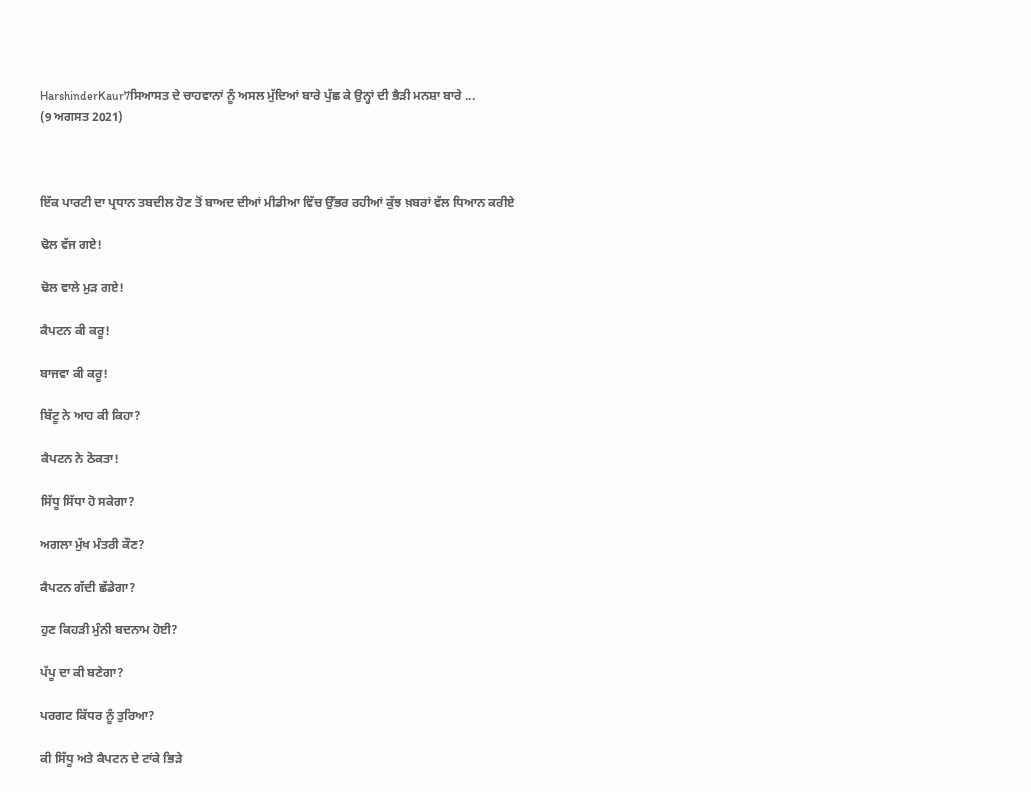HarshinderKaur7ਸਿਆਸਤ ਦੇ ਚਾਹਵਾਨਾਂ ਨੂੰ ਅਸਲ ਮੁੱਦਿਆਂ ਬਾਰੇ ਪੁੱਛ ਕੇ ਉਨ੍ਹਾਂ ਦੀ ਭੈੜੀ ਮਨਸ਼ਾ ਬਾਰੇ ...
(9 ਅਗਸਤ 2021)



ਇੱਕ ਪਾਰਟੀ ਦਾ ਪ੍ਰਧਾਨ ਤਬਦੀਲ ਹੋਣ ਤੋਂ ਬਾਅਦ ਦੀਆਂ ਮੀਡੀਆ ਵਿੱਚ ਉੱਭਰ ਰਹੀਆਂ ਕੁੱਝ ਖ਼ਬਰਾਂ ਵੱਲ ਧਿਆਨ ਕਰੀਏ

ਢੋਲ ਵੱਜ ਗਏ!

ਢੋਲ ਵਾਲੇ ਮੁੜ ਗਏ!

ਕੈਪਟਨ ਕੀ ਕਰੂ!

ਬਾਜਵਾ ਕੀ ਕਰੂ!

ਬਿੱਟੂ ਨੇ ਆਹ ਕੀ ਕਿਹਾ?

ਕੈਪਟਨ ਨੇ ਠੋਕਤਾ!

ਸਿੱਧੂ ਸਿੱਧਾ ਹੋ ਸਕੇਗਾ?

ਅਗਲਾ ਮੁੱਖ ਮੰਤਰੀ ਕੌਣ?

ਕੈਪਟਨ ਗੱਦੀ ਛੱਡੇਗਾ?

ਹੁਣ ਕਿਹੜੀ ਮੁੰਨੀ ਬਦਨਾਮ ਹੋਈ?

ਪੱਪੂ ਦਾ ਕੀ ਬਣੇਗਾ?

ਪਰਗਟ ਕਿੱਧਰ ਨੂੰ ਤੁਰਿਆ?

ਕੀ ਸਿੱਧੂ ਅਤੇ ਕੈਪਟਨ ਦੇ ਟਾਂਕੇ ਭਿੜੇ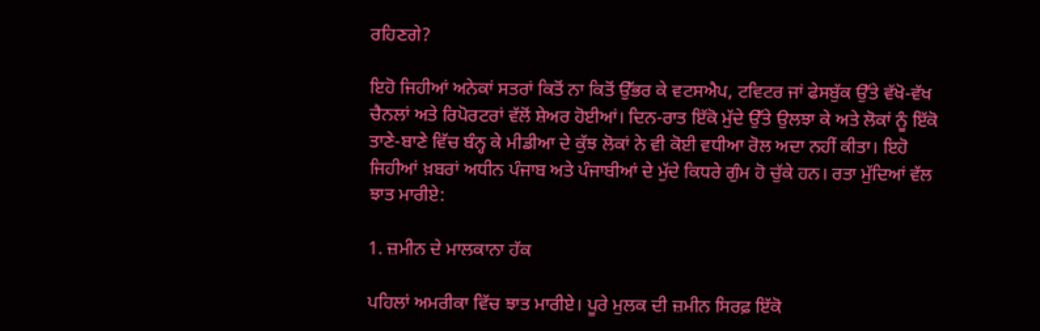ਰਹਿਣਗੇ?

ਇਹੋ ਜਿਹੀਆਂ ਅਨੇਕਾਂ ਸਤਰਾਂ ਕਿਤੋਂ ਨਾ ਕਿਤੋਂ ਉੱਭਰ ਕੇ ਵਟਸਐਪ, ਟਵਿਟਰ ਜਾਂ ਫੇਸਬੁੱਕ ਉੱਤੇ ਵੱਖੋ-ਵੱਖ ਚੈਨਲਾਂ ਅਤੇ ਰਿਪੋਰਟਰਾਂ ਵੱਲੋਂ ਸ਼ੇਅਰ ਹੋਈਆਂ। ਦਿਨ-ਰਾਤ ਇੱਕੋ ਮੁੱਦੇ ਉੱਤੇ ਉਲਝਾ ਕੇ ਅਤੇ ਲੋਕਾਂ ਨੂੰ ਇੱਕੋ ਤਾਣੇ-ਬਾਣੇ ਵਿੱਚ ਬੰਨ੍ਹ ਕੇ ਮੀਡੀਆ ਦੇ ਕੁੱਝ ਲੋਕਾਂ ਨੇ ਵੀ ਕੋਈ ਵਧੀਆ ਰੋਲ ਅਦਾ ਨਹੀਂ ਕੀਤਾ। ਇਹੋ ਜਿਹੀਆਂ ਖ਼ਬਰਾਂ ਅਧੀਨ ਪੰਜਾਬ ਅਤੇ ਪੰਜਾਬੀਆਂ ਦੇ ਮੁੱਦੇ ਕਿਧਰੇ ਗੁੰਮ ਹੋ ਚੁੱਕੇ ਹਨ। ਰਤਾ ਮੁੱਦਿਆਂ ਵੱਲ ਝਾਤ ਮਾਰੀਏ:

1. ਜ਼ਮੀਨ ਦੇ ਮਾਲਕਾਨਾ ਹੱਕ

ਪਹਿਲਾਂ ਅਮਰੀਕਾ ਵਿੱਚ ਝਾਤ ਮਾਰੀਏ। ਪੂਰੇ ਮੁਲਕ ਦੀ ਜ਼ਮੀਨ ਸਿਰਫ਼ ਇੱਕੋ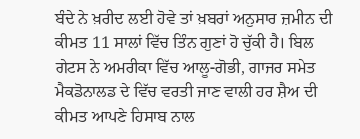ਬੰਦੇ ਨੇ ਖ਼ਰੀਦ ਲਈ ਹੋਵੇ ਤਾਂ ਖ਼ਬਰਾਂ ਅਨੁਸਾਰ ਜ਼ਮੀਨ ਦੀ ਕੀਮਤ 11 ਸਾਲਾਂ ਵਿੱਚ ਤਿੰਨ ਗੁਣਾਂ ਹੋ ਚੁੱਕੀ ਹੈ। ਬਿਲ ਗੇਟਸ ਨੇ ਅਮਰੀਕਾ ਵਿੱਚ ਆਲੂ-ਗੋਭੀ, ਗਾਜਰ ਸਮੇਤ ਮੈਕਡੋਨਾਲਡ ਦੇ ਵਿੱਚ ਵਰਤੀ ਜਾਣ ਵਾਲੀ ਹਰ ਸ਼ੈਅ ਦੀ ਕੀਮਤ ਆਪਣੇ ਹਿਸਾਬ ਨਾਲ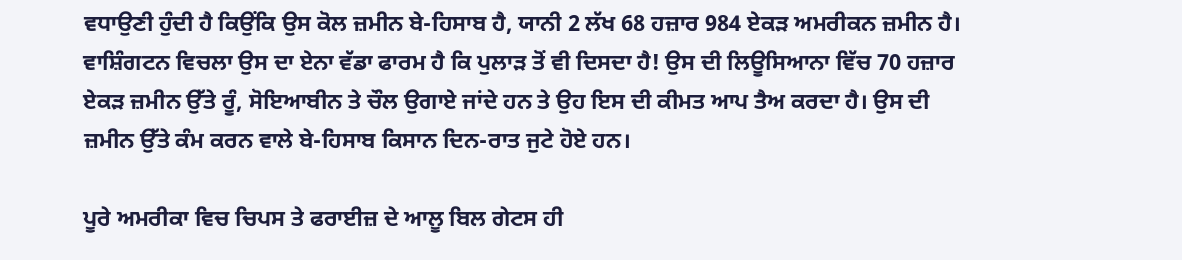ਵਧਾਉਣੀ ਹੁੰਦੀ ਹੈ ਕਿਉਂਕਿ ਉਸ ਕੋਲ ਜ਼ਮੀਨ ਬੇ-ਹਿਸਾਬ ਹੈ, ਯਾਨੀ 2 ਲੱਖ 68 ਹਜ਼ਾਰ 984 ਏਕੜ ਅਮਰੀਕਨ ਜ਼ਮੀਨ ਹੈ। ਵਾਸ਼ਿੰਗਟਨ ਵਿਚਲਾ ਉਸ ਦਾ ਏਨਾ ਵੱਡਾ ਫਾਰਮ ਹੈ ਕਿ ਪੁਲਾੜ ਤੋਂ ਵੀ ਦਿਸਦਾ ਹੈ! ਉਸ ਦੀ ਲਿਊਸਿਆਨਾ ਵਿੱਚ 70 ਹਜ਼ਾਰ ਏਕੜ ਜ਼ਮੀਨ ਉੱਤੇ ਰੂੰ, ਸੋਇਆਬੀਨ ਤੇ ਚੌਲ ਉਗਾਏ ਜਾਂਦੇ ਹਨ ਤੇ ਉਹ ਇਸ ਦੀ ਕੀਮਤ ਆਪ ਤੈਅ ਕਰਦਾ ਹੈ। ਉਸ ਦੀ ਜ਼ਮੀਨ ਉੱਤੇ ਕੰਮ ਕਰਨ ਵਾਲੇ ਬੇ-ਹਿਸਾਬ ਕਿਸਾਨ ਦਿਨ-ਰਾਤ ਜੁਟੇ ਹੋਏ ਹਨ।

ਪੂਰੇ ਅਮਰੀਕਾ ਵਿਚ ਚਿਪਸ ਤੇ ਫਰਾਈਜ਼ ਦੇ ਆਲੂ ਬਿਲ ਗੇਟਸ ਹੀ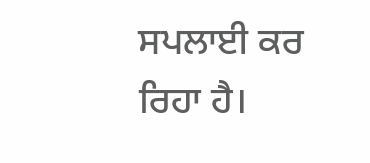ਸਪਲਾਈ ਕਰ ਰਿਹਾ ਹੈ।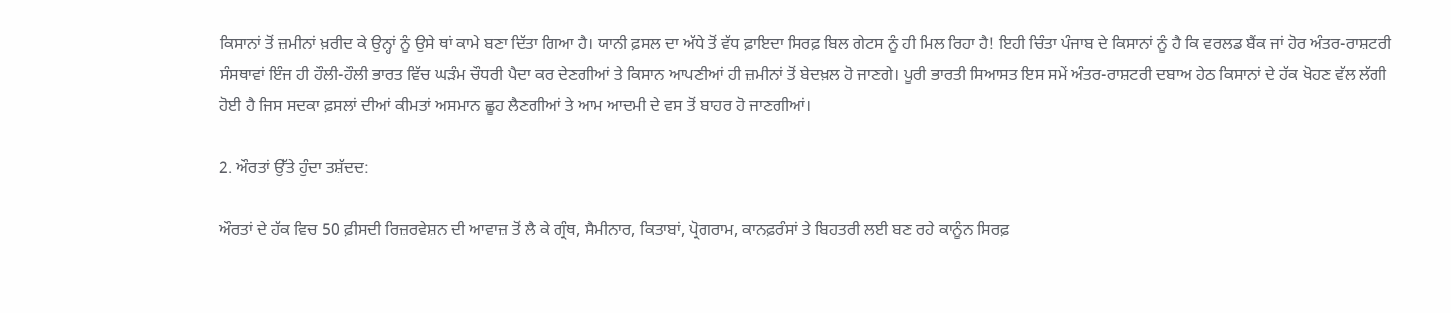ਕਿਸਾਨਾਂ ਤੋਂ ਜ਼ਮੀਨਾਂ ਖ਼ਰੀਦ ਕੇ ਉਨ੍ਹਾਂ ਨੂੰ ਉਸੇ ਥਾਂ ਕਾਮੇ ਬਣਾ ਦਿੱਤਾ ਗਿਆ ਹੈ। ਯਾਨੀ ਫ਼ਸਲ ਦਾ ਅੱਧੇ ਤੋਂ ਵੱਧ ਫ਼ਾਇਦਾ ਸਿਰਫ਼ ਬਿਲ ਗੇਟਸ ਨੂੰ ਹੀ ਮਿਲ ਰਿਹਾ ਹੈ! ਇਹੀ ਚਿੰਤਾ ਪੰਜਾਬ ਦੇ ਕਿਸਾਨਾਂ ਨੂੰ ਹੈ ਕਿ ਵਰਲਡ ਬੈਂਕ ਜਾਂ ਹੋਰ ਅੰਤਰ-ਰਾਸ਼ਟਰੀ ਸੰਸਥਾਵਾਂ ਇੰਜ ਹੀ ਹੌਲੀ-ਹੌਲੀ ਭਾਰਤ ਵਿੱਚ ਘੜੰਮ ਚੌਧਰੀ ਪੈਦਾ ਕਰ ਦੇਣਗੀਆਂ ਤੇ ਕਿਸਾਨ ਆਪਣੀਆਂ ਹੀ ਜ਼ਮੀਨਾਂ ਤੋਂ ਬੇਦਖ਼ਲ ਹੋ ਜਾਣਗੇ। ਪੂਰੀ ਭਾਰਤੀ ਸਿਆਸਤ ਇਸ ਸਮੇਂ ਅੰਤਰ-ਰਾਸ਼ਟਰੀ ਦਬਾਅ ਹੇਠ ਕਿਸਾਨਾਂ ਦੇ ਹੱਕ ਖੋਹਣ ਵੱਲ ਲੱਗੀ ਹੋਈ ਹੈ ਜਿਸ ਸਦਕਾ ਫ਼ਸਲਾਂ ਦੀਆਂ ਕੀਮਤਾਂ ਅਸਮਾਨ ਛੂਹ ਲੈਣਗੀਆਂ ਤੇ ਆਮ ਆਦਮੀ ਦੇ ਵਸ ਤੋਂ ਬਾਹਰ ਹੋ ਜਾਣਗੀਆਂ।

2. ਔਰਤਾਂ ਉੱਤੇ ਹੁੰਦਾ ਤਸ਼ੱਦਦ:

ਔਰਤਾਂ ਦੇ ਹੱਕ ਵਿਚ 50 ਫ਼ੀਸਦੀ ਰਿਜ਼ਰਵੇਸ਼ਨ ਦੀ ਆਵਾਜ਼ ਤੋਂ ਲੈ ਕੇ ਗ੍ਰੰਥ, ਸੈਮੀਨਾਰ, ਕਿਤਾਬਾਂ, ਪ੍ਰੋਗਰਾਮ, ਕਾਨਫ਼ਰੰਸਾਂ ਤੇ ਬਿਹਤਰੀ ਲਈ ਬਣ ਰਹੇ ਕਾਨੂੰਨ ਸਿਰਫ਼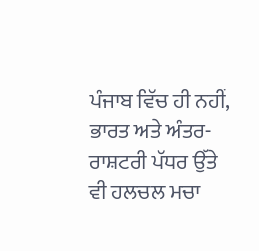ਪੰਜਾਬ ਵਿੱਚ ਹੀ ਨਹੀਂ, ਭਾਰਤ ਅਤੇ ਅੰਤਰ-ਰਾਸ਼ਟਰੀ ਪੱਧਰ ਉੱਤੇ ਵੀ ਹਲਚਲ ਮਚਾ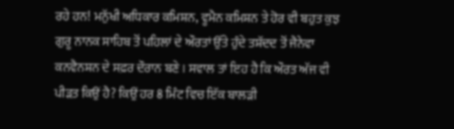ਰਹੇ ਹਨ! ਮਨੁੱਖੀ ਅਧਿਕਾਰ ਕਮਿਸ਼ਨ, ਵੂਮੈਨ ਕਮਿਸ਼ਨ ਤੇ ਹੋਰ ਵੀ ਬਹੁਤ ਕੁਝ ਗੁਰੂ ਨਾਨਕ ਸਾਹਿਬ ਤੋਂ ਪਹਿਲਾਂ ਦੇ ਔਰਤਾਂ ਉੱਤੇ ਹੁੰਦੇ ਤਸ਼ੱਦਦ ਤੋਂ ਜੈਨੇਵਾ ਕਨਵੈਨਸ਼ਨ ਦੇ ਸਫ਼ਰ ਦੌਰਾਨ ਬਣੇ। ਸਵਾਲ ਤਾਂ ਇਹ ਹੈ ਕਿ ਔਰਤ ਅੱਜ ਵੀ ਪੀੜਤ ਕਿਉਂ ਹੈ? ਕਿਉਂ ਹਰ 8 ਮਿੰਟ ਵਿਚ ਇੱਕ ਬਾਲੜੀ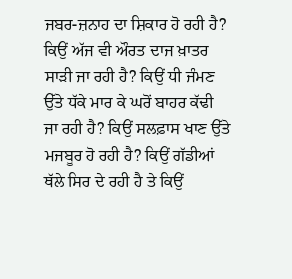ਜਬਰ-ਜ਼ਨਾਹ ਦਾ ਸ਼ਿਕਾਰ ਹੋ ਰਹੀ ਹੈ? ਕਿਉਂ ਅੱਜ ਵੀ ਔਰਤ ਦਾਜ ਖ਼ਾਤਰ ਸਾੜੀ ਜਾ ਰਹੀ ਹੈ? ਕਿਉਂ ਧੀ ਜੰਮਣ ਉੱਤੇ ਧੱਕੇ ਮਾਰ ਕੇ ਘਰੋਂ ਬਾਹਰ ਕੱਢੀ ਜਾ ਰਹੀ ਹੈ? ਕਿਉਂ ਸਲਫ਼ਾਸ ਖਾਣ ਉੱਤੇ ਮਜਬੂਰ ਹੋ ਰਹੀ ਹੈ? ਕਿਉਂ ਗੱਡੀਆਂ ਥੱਲੇ ਸਿਰ ਦੇ ਰਹੀ ਹੈ ਤੇ ਕਿਉਂ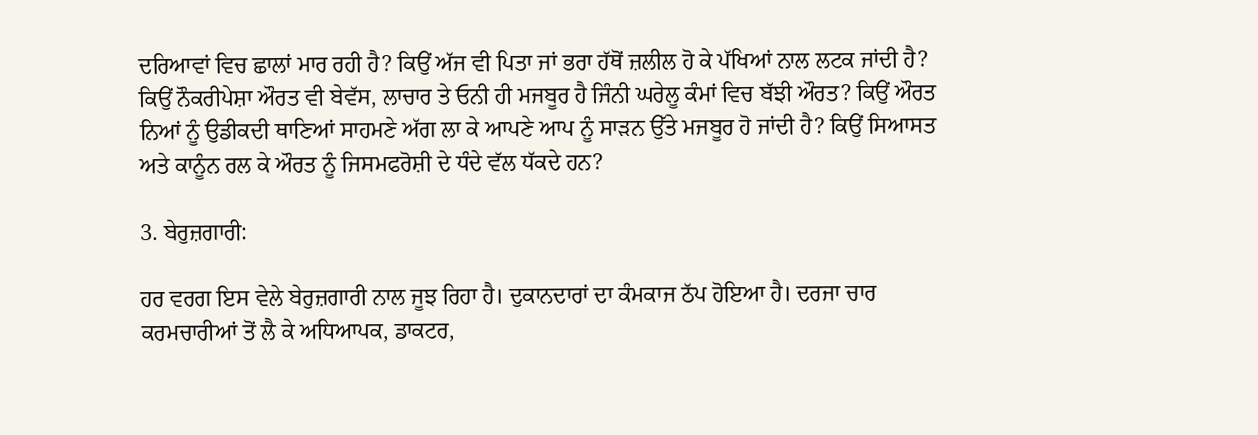ਦਰਿਆਵਾਂ ਵਿਚ ਛਾਲਾਂ ਮਾਰ ਰਹੀ ਹੈ? ਕਿਉਂ ਅੱਜ ਵੀ ਪਿਤਾ ਜਾਂ ਭਰਾ ਹੱਥੋਂ ਜ਼ਲੀਲ ਹੋ ਕੇ ਪੱਖਿਆਂ ਨਾਲ ਲਟਕ ਜਾਂਦੀ ਹੈ? ਕਿਉਂ ਨੌਕਰੀਪੇਸ਼ਾ ਔਰਤ ਵੀ ਬੇਵੱਸ, ਲਾਚਾਰ ਤੇ ਓਨੀ ਹੀ ਮਜਬੂਰ ਹੈ ਜਿੰਨੀ ਘਰੇਲੂ ਕੰਮਾਂ ਵਿਚ ਬੱਝੀ ਔਰਤ? ਕਿਉਂ ਔਰਤ ਨਿਆਂ ਨੂੰ ਉਡੀਕਦੀ ਥਾਣਿਆਂ ਸਾਹਮਣੇ ਅੱਗ ਲਾ ਕੇ ਆਪਣੇ ਆਪ ਨੂੰ ਸਾੜਨ ਉੱਤੇ ਮਜਬੂਰ ਹੋ ਜਾਂਦੀ ਹੈ? ਕਿਉਂ ਸਿਆਸਤ ਅਤੇ ਕਾਨੂੰਨ ਰਲ ਕੇ ਔਰਤ ਨੂੰ ਜਿਸਮਫਰੋਸ਼ੀ ਦੇ ਧੰਦੇ ਵੱਲ ਧੱਕਦੇ ਹਨ?

3. ਬੇਰੁਜ਼ਗਾਰੀ:

ਹਰ ਵਰਗ ਇਸ ਵੇਲੇ ਬੇਰੁਜ਼ਗਾਰੀ ਨਾਲ ਜੂਝ ਰਿਹਾ ਹੈ। ਦੁਕਾਨਦਾਰਾਂ ਦਾ ਕੰਮਕਾਜ ਠੱਪ ਹੋਇਆ ਹੈ। ਦਰਜਾ ਚਾਰ ਕਰਮਚਾਰੀਆਂ ਤੋਂ ਲੈ ਕੇ ਅਧਿਆਪਕ, ਡਾਕਟਰ,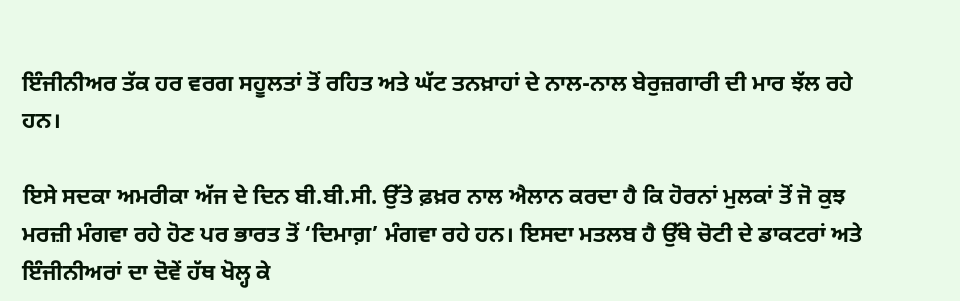ਇੰਜੀਨੀਅਰ ਤੱਕ ਹਰ ਵਰਗ ਸਹੂਲਤਾਂ ਤੋਂ ਰਹਿਤ ਅਤੇ ਘੱਟ ਤਨਖ਼ਾਹਾਂ ਦੇ ਨਾਲ-ਨਾਲ ਬੇਰੁਜ਼ਗਾਰੀ ਦੀ ਮਾਰ ਝੱਲ ਰਹੇ ਹਨ।

ਇਸੇ ਸਦਕਾ ਅਮਰੀਕਾ ਅੱਜ ਦੇ ਦਿਨ ਬੀ.ਬੀ.ਸੀ. ਉੱਤੇ ਫ਼ਖ਼ਰ ਨਾਲ ਐਲਾਨ ਕਰਦਾ ਹੈ ਕਿ ਹੋਰਨਾਂ ਮੁਲਕਾਂ ਤੋਂ ਜੋ ਕੁਝ ਮਰਜ਼ੀ ਮੰਗਵਾ ਰਹੇ ਹੋਣ ਪਰ ਭਾਰਤ ਤੋਂ ‘ਦਿਮਾਗ਼’ ਮੰਗਵਾ ਰਹੇ ਹਨ। ਇਸਦਾ ਮਤਲਬ ਹੈ ਉੱਥੇ ਚੋਟੀ ਦੇ ਡਾਕਟਰਾਂ ਅਤੇ ਇੰਜੀਨੀਅਰਾਂ ਦਾ ਦੋਵੇਂ ਹੱਥ ਖੋਲ੍ਹ ਕੇ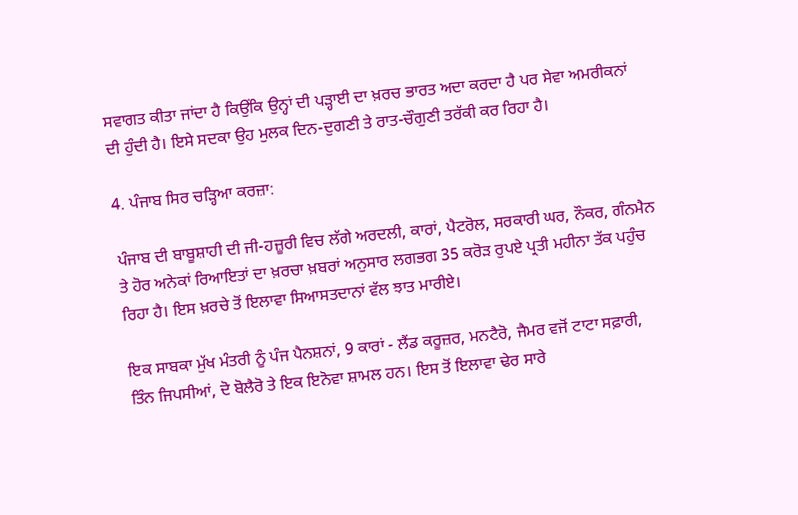ਸਵਾਗਤ ਕੀਤਾ ਜਾਂਦਾ ਹੈ ਕਿਉਂਕਿ ਉਨ੍ਹਾਂ ਦੀ ਪੜ੍ਹਾਈ ਦਾ ਖ਼ਰਚ ਭਾਰਤ ਅਦਾ ਕਰਦਾ ਹੈ ਪਰ ਸੇਵਾ ਅਮਰੀਕਨਾਂ ਦੀ ਹੁੰਦੀ ਹੈ। ਇਸੇ ਸਦਕਾ ਉਹ ਮੁਲਕ ਦਿਨ-ਦੁਗਣੀ ਤੇ ਰਾਤ-ਚੌਗੁਣੀ ਤਰੱਕੀ ਕਰ ਰਿਹਾ ਹੈ।

4. ਪੰਜਾਬ ਸਿਰ ਚੜ੍ਹਿਆ ਕਰਜ਼ਾ:

ਪੰਜਾਬ ਦੀ ਬਾਬੂਸ਼ਾਹੀ ਦੀ ਜੀ-ਹਜ਼ੂਰੀ ਵਿਚ ਲੱਗੇ ਅਰਦਲੀ, ਕਾਰਾਂ, ਪੈਟਰੋਲ, ਸਰਕਾਰੀ ਘਰ, ਨੌਕਰ, ਗੰਨਮੈਨ ਤੇ ਹੋਰ ਅਨੇਕਾਂ ਰਿਆਇਤਾਂ ਦਾ ਖ਼ਰਚਾ ਖ਼ਬਰਾਂ ਅਨੁਸਾਰ ਲਗਭਗ 35 ਕਰੋੜ ਰੁਪਏ ਪ੍ਰਤੀ ਮਹੀਨਾ ਤੱਕ ਪਹੁੰਚ ਰਿਹਾ ਹੈ। ਇਸ ਖ਼ਰਚੇ ਤੋਂ ਇਲਾਵਾ ਸਿਆਸਤਦਾਨਾਂ ਵੱਲ ਝਾਤ ਮਾਰੀਏ।

ਇਕ ਸਾਬਕਾ ਮੁੱਖ ਮੰਤਰੀ ਨੂੰ ਪੰਜ ਪੈਨਸ਼ਨਾਂ, 9 ਕਾਰਾਂ - ਲੈਂਡ ਕਰੂਜ਼ਰ, ਮਨਟੈਰੋ, ਜੈਮਰ ਵਜੋਂ ਟਾਟਾ ਸਫ਼ਾਰੀ, ਤਿੰਨ ਜਿਪਸੀਆਂ, ਦੋ ਬੋਲੈਰੋ ਤੇ ਇਕ ਇਨੋਵਾ ਸ਼ਾਮਲ ਹਨ। ਇਸ ਤੋਂ ਇਲਾਵਾ ਢੇਰ ਸਾਰੇ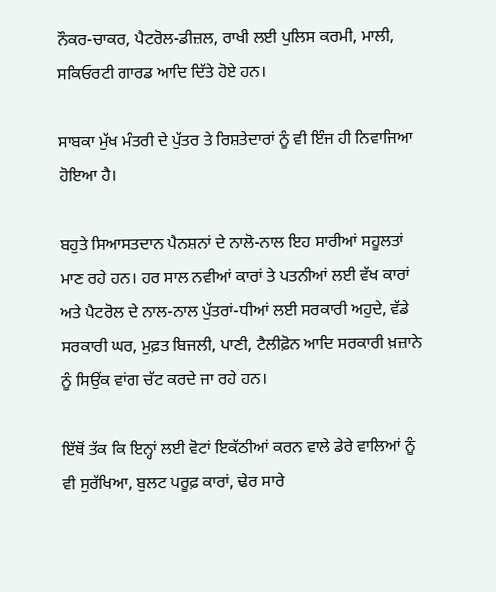ਨੌਕਰ-ਚਾਕਰ, ਪੈਟਰੋਲ-ਡੀਜ਼ਲ, ਰਾਖੀ ਲਈ ਪੁਲਿਸ ਕਰਮੀ, ਮਾਲੀ, ਸਕਿਓਰਟੀ ਗਾਰਡ ਆਦਿ ਦਿੱਤੇ ਹੋਏ ਹਨ।

ਸਾਬਕਾ ਮੁੱਖ ਮੰਤਰੀ ਦੇ ਪੁੱਤਰ ਤੇ ਰਿਸ਼ਤੇਦਾਰਾਂ ਨੂੰ ਵੀ ਇੰਜ ਹੀ ਨਿਵਾਜਿਆ ਹੋਇਆ ਹੈ।

ਬਹੁਤੇ ਸਿਆਸਤਦਾਨ ਪੈਨਸ਼ਨਾਂ ਦੇ ਨਾਲੋ-ਨਾਲ ਇਹ ਸਾਰੀਆਂ ਸਹੂਲਤਾਂ ਮਾਣ ਰਹੇ ਹਨ। ਹਰ ਸਾਲ ਨਵੀਆਂ ਕਾਰਾਂ ਤੇ ਪਤਨੀਆਂ ਲਈ ਵੱਖ ਕਾਰਾਂ ਅਤੇ ਪੈਟਰੋਲ ਦੇ ਨਾਲ-ਨਾਲ ਪੁੱਤਰਾਂ-ਧੀਆਂ ਲਈ ਸਰਕਾਰੀ ਅਹੁਦੇ, ਵੱਡੇ ਸਰਕਾਰੀ ਘਰ, ਮੁਫ਼ਤ ਬਿਜਲੀ, ਪਾਣੀ, ਟੈਲੀਫ਼ੋਨ ਆਦਿ ਸਰਕਾਰੀ ਖ਼ਜ਼ਾਨੇ ਨੂੰ ਸਿਉਂਕ ਵਾਂਗ ਚੱਟ ਕਰਦੇ ਜਾ ਰਹੇ ਹਨ।

ਇੱਥੋਂ ਤੱਕ ਕਿ ਇਨ੍ਹਾਂ ਲਈ ਵੋਟਾਂ ਇਕੱਠੀਆਂ ਕਰਨ ਵਾਲੇ ਡੇਰੇ ਵਾਲਿਆਂ ਨੂੰ ਵੀ ਸੁਰੱਖਿਆ, ਬੁਲਟ ਪਰੂਫ਼ ਕਾਰਾਂ, ਢੇਰ ਸਾਰੇ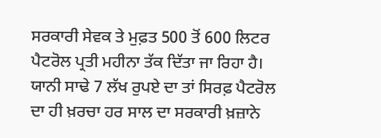ਸਰਕਾਰੀ ਸੇਵਕ ਤੇ ਮੁਫ਼ਤ 500 ਤੋਂ 600 ਲਿਟਰ ਪੈਟਰੋਲ ਪ੍ਰਤੀ ਮਹੀਨਾ ਤੱਕ ਦਿੱਤਾ ਜਾ ਰਿਹਾ ਹੈ। ਯਾਨੀ ਸਾਢੇ 7 ਲੱਖ ਰੁਪਏ ਦਾ ਤਾਂ ਸਿਰਫ਼ ਪੈਟਰੋਲ ਦਾ ਹੀ ਖ਼ਰਚਾ ਹਰ ਸਾਲ ਦਾ ਸਰਕਾਰੀ ਖ਼ਜ਼ਾਨੇ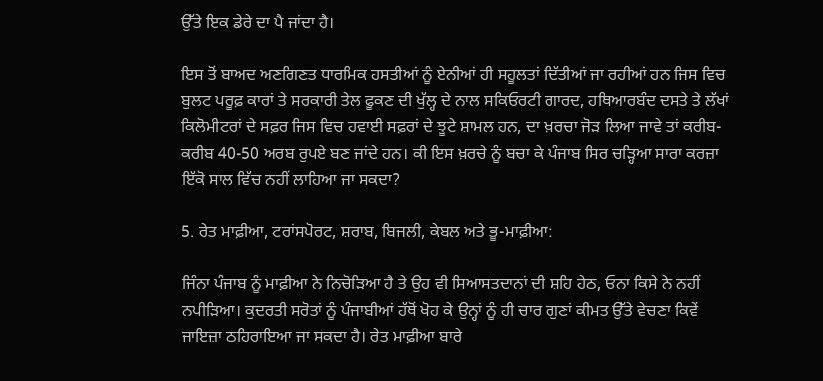ਉੱਤੇ ਇਕ ਡੇਰੇ ਦਾ ਪੈ ਜਾਂਦਾ ਹੈ।

ਇਸ ਤੋਂ ਬਾਅਦ ਅਣਗਿਣਤ ਧਾਰਮਿਕ ਹਸਤੀਆਂ ਨੂੰ ਏਨੀਆਂ ਹੀ ਸਹੂਲਤਾਂ ਦਿੱਤੀਆਂ ਜਾ ਰਹੀਆਂ ਹਨ ਜਿਸ ਵਿਚ ਬੁਲਟ ਪਰੂਫ਼ ਕਾਰਾਂ ਤੇ ਸਰਕਾਰੀ ਤੇਲ ਫੂਕਣ ਦੀ ਖੁੱਲ੍ਹ ਦੇ ਨਾਲ ਸਕਿਓਰਟੀ ਗਾਰਦ, ਹਥਿਆਰਬੰਦ ਦਸਤੇ ਤੇ ਲੱਖਾਂ ਕਿਲੋਮੀਟਰਾਂ ਦੇ ਸਫ਼ਰ ਜਿਸ ਵਿਚ ਹਵਾਈ ਸਫ਼ਰਾਂ ਦੇ ਝੂਟੇ ਸ਼ਾਮਲ ਹਨ, ਦਾ ਖ਼ਰਚਾ ਜੋੜ ਲਿਆ ਜਾਵੇ ਤਾਂ ਕਰੀਬ-ਕਰੀਬ 40-50 ਅਰਬ ਰੁਪਏ ਬਣ ਜਾਂਦੇ ਹਨ। ਕੀ ਇਸ ਖ਼ਰਚੇ ਨੂੰ ਬਚਾ ਕੇ ਪੰਜਾਬ ਸਿਰ ਚੜ੍ਹਿਆ ਸਾਰਾ ਕਰਜ਼ਾ ਇੱਕੋ ਸਾਲ ਵਿੱਚ ਨਹੀਂ ਲਾਹਿਆ ਜਾ ਸਕਦਾ?

5. ਰੇਤ ਮਾਫ਼ੀਆ, ਟਰਾਂਸਪੋਰਟ, ਸ਼ਰਾਬ, ਬਿਜਲੀ, ਕੇਬਲ ਅਤੇ ਭੂ-ਮਾਫ਼ੀਆ:

ਜਿੰਨਾ ਪੰਜਾਬ ਨੂੰ ਮਾਫ਼ੀਆ ਨੇ ਨਿਚੋੜਿਆ ਹੈ ਤੇ ਉਹ ਵੀ ਸਿਆਸਤਦਾਨਾਂ ਦੀ ਸ਼ਹਿ ਹੇਠ, ਓਨਾ ਕਿਸੇ ਨੇ ਨਹੀਂ ਨਪੀੜਿਆ। ਕੁਦਰਤੀ ਸਰੋਤਾਂ ਨੂੰ ਪੰਜਾਬੀਆਂ ਹੱਥੋਂ ਖੋਹ ਕੇ ਉਨ੍ਹਾਂ ਨੂੰ ਹੀ ਚਾਰ ਗੁਣਾਂ ਕੀਮਤ ਉੱਤੇ ਵੇਚਣਾ ਕਿਵੇਂ ਜਾਇਜ਼ਾ ਠਹਿਰਾਇਆ ਜਾ ਸਕਦਾ ਹੈ। ਰੇਤ ਮਾਫ਼ੀਆ ਬਾਰੇ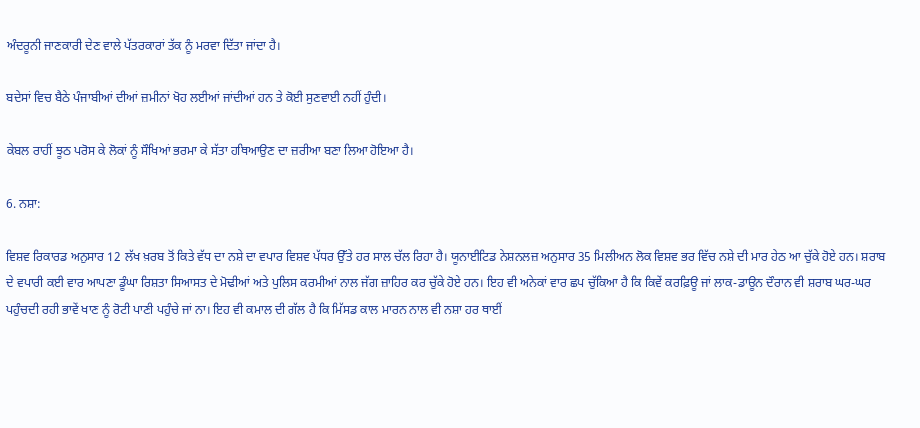ਅੰਦਰੂਨੀ ਜਾਣਕਾਰੀ ਦੇਣ ਵਾਲੇ ਪੱਤਰਕਾਰਾਂ ਤੱਕ ਨੂੰ ਮਰਵਾ ਦਿੱਤਾ ਜਾਂਦਾ ਹੈ।

ਬਦੇਸਾਂ ਵਿਚ ਬੈਠੇ ਪੰਜਾਬੀਆਂ ਦੀਆਂ ਜ਼ਮੀਨਾਂ ਖੋਹ ਲਈਆਂ ਜਾਂਦੀਆਂ ਹਨ ਤੇ ਕੋਈ ਸੁਣਵਾਈ ਨਹੀਂ ਹੁੰਦੀ।

ਕੇਬਲ ਰਾਹੀਂ ਝੂਠ ਪਰੋਸ ਕੇ ਲੋਕਾਂ ਨੂੰ ਸੌਖਿਆਂ ਭਰਮਾ ਕੇ ਸੱਤਾ ਹਥਿਆਉਣ ਦਾ ਜ਼ਰੀਆ ਬਣਾ ਲਿਆ ਹੋਇਆ ਹੈ।

6. ਨਸ਼ਾ:

ਵਿਸ਼ਵ ਰਿਕਾਰਡ ਅਨੁਸਾਰ 12 ਲੱਖ ਖ਼ਰਬ ਤੋਂ ਕਿਤੇ ਵੱਧ ਦਾ ਨਸ਼ੇ ਦਾ ਵਪਾਰ ਵਿਸ਼ਵ ਪੱਧਰ ਉੱਤੇ ਹਰ ਸਾਲ ਚੱਲ ਰਿਹਾ ਹੈ। ਯੂਨਾਈਟਿਡ ਨੇਸ਼ਨਲਜ਼ ਅਨੁਸਾਰ 35 ਮਿਲੀਅਨ ਲੋਕ ਵਿਸ਼ਵ ਭਰ ਵਿੱਚ ਨਸ਼ੇ ਦੀ ਮਾਰ ਹੇਠ ਆ ਚੁੱਕੇ ਹੋਏ ਹਨ। ਸ਼ਰਾਬ ਦੇ ਵਪਾਰੀ ਕਈ ਵਾਰ ਆਪਣਾ ਡੂੰਘਾ ਰਿਸ਼ਤਾ ਸਿਆਸਤ ਦੇ ਮੋਢੀਆਂ ਅਤੇ ਪੁਲਿਸ ਕਰਮੀਆਂ ਨਾਲ ਜੱਗ ਜ਼ਾਹਿਰ ਕਰ ਚੁੱਕੇ ਹੋਏ ਹਨ। ਇਹ ਵੀ ਅਨੇਕਾਂ ਵਾਰ ਛਪ ਚੁੱਕਿਆ ਹੈ ਕਿ ਕਿਵੇਂ ਕਰਫ਼ਿਊ ਜਾਂ ਲਾਕ-ਡਾਊਨ ਦੌਰਾਨ ਵੀ ਸ਼ਰਾਬ ਘਰ-ਘਰ ਪਹੁੰਚਦੀ ਰਹੀ ਭਾਵੇਂ ਖਾਣ ਨੂੰ ਰੋਟੀ ਪਾਣੀ ਪਹੁੰਚੇ ਜਾਂ ਨਾ। ਇਹ ਵੀ ਕਮਾਲ ਦੀ ਗੱਲ ਹੈ ਕਿ ਮਿੱਸਡ ਕਾਲ ਮਾਰਨ ਨਾਲ ਵੀ ਨਸ਼ਾ ਹਰ ਥਾਈਂ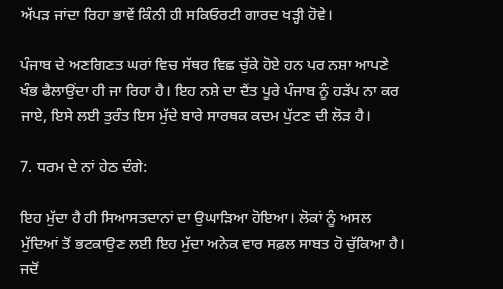ਅੱਪੜ ਜਾਂਦਾ ਰਿਹਾ ਭਾਵੇਂ ਕਿੰਨੀ ਹੀ ਸਕਿਓਰਟੀ ਗਾਰਦ ਖੜ੍ਹੀ ਹੋਵੇ।

ਪੰਜਾਬ ਦੇ ਅਣਗਿਣਤ ਘਰਾਂ ਵਿਚ ਸੱਥਰ ਵਿਛ ਚੁੱਕੇ ਹੋਏ ਹਨ ਪਰ ਨਸ਼ਾ ਆਪਣੇ ਖੰਭ ਫੈਲਾਉਂਦਾ ਹੀ ਜਾ ਰਿਹਾ ਹੈ। ਇਹ ਨਸ਼ੇ ਦਾ ਦੈਂਤ ਪੂਰੇ ਪੰਜਾਬ ਨੂੰ ਹੜੱਪ ਨਾ ਕਰ ਜਾਏ, ਇਸੇ ਲਈ ਤੁਰੰਤ ਇਸ ਮੁੱਦੇ ਬਾਰੇ ਸਾਰਥਕ ਕਦਮ ਪੁੱਟਣ ਦੀ ਲੋੜ ਹੈ।

7. ਧਰਮ ਦੇ ਨਾਂ ਹੇਠ ਦੰਗੇ:

ਇਹ ਮੁੱਦਾ ਹੈ ਹੀ ਸਿਆਸਤਦਾਨਾਂ ਦਾ ਉਘਾੜਿਆ ਹੋਇਆ। ਲੋਕਾਂ ਨੂੰ ਅਸਲ ਮੁੱਦਿਆਂ ਤੋਂ ਭਟਕਾਉਣ ਲਈ ਇਹ ਮੁੱਦਾ ਅਨੇਕ ਵਾਰ ਸਫ਼ਲ ਸਾਬਤ ਹੋ ਚੁੱਕਿਆ ਹੈ। ਜਦੋਂ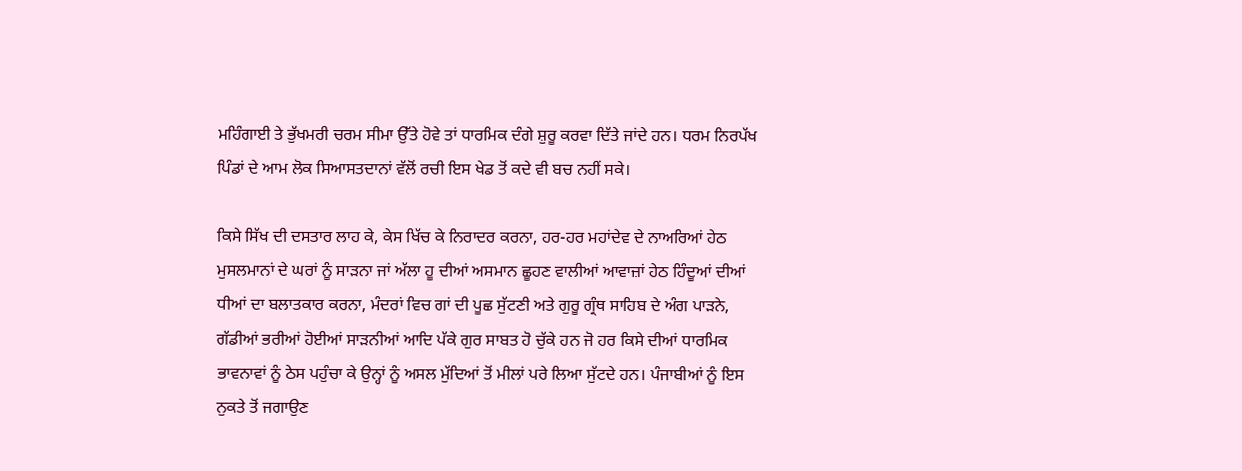ਮਹਿੰਗਾਈ ਤੇ ਭੁੱਖਮਰੀ ਚਰਮ ਸੀਮਾ ਉੱਤੇ ਹੋਵੇ ਤਾਂ ਧਾਰਮਿਕ ਦੰਗੇ ਸ਼ੁਰੂ ਕਰਵਾ ਦਿੱਤੇ ਜਾਂਦੇ ਹਨ। ਧਰਮ ਨਿਰਪੱਖ ਪਿੰਡਾਂ ਦੇ ਆਮ ਲੋਕ ਸਿਆਸਤਦਾਨਾਂ ਵੱਲੋਂ ਰਚੀ ਇਸ ਖੇਡ ਤੋਂ ਕਦੇ ਵੀ ਬਚ ਨਹੀਂ ਸਕੇ।

ਕਿਸੇ ਸਿੱਖ ਦੀ ਦਸਤਾਰ ਲਾਹ ਕੇ, ਕੇਸ ਖਿੱਚ ਕੇ ਨਿਰਾਦਰ ਕਰਨਾ, ਹਰ-ਹਰ ਮਹਾਂਦੇਵ ਦੇ ਨਾਅਰਿਆਂ ਹੇਠ ਮੁਸਲਮਾਨਾਂ ਦੇ ਘਰਾਂ ਨੂੰ ਸਾੜਨਾ ਜਾਂ ਅੱਲਾ ਹੂ ਦੀਆਂ ਅਸਮਾਨ ਛੂਹਣ ਵਾਲੀਆਂ ਆਵਾਜ਼ਾਂ ਹੇਠ ਹਿੰਦੂਆਂ ਦੀਆਂ ਧੀਆਂ ਦਾ ਬਲਾਤਕਾਰ ਕਰਨਾ, ਮੰਦਰਾਂ ਵਿਚ ਗਾਂ ਦੀ ਪੂਛ ਸੁੱਟਣੀ ਅਤੇ ਗੁਰੂ ਗ੍ਰੰਥ ਸਾਹਿਬ ਦੇ ਅੰਗ ਪਾੜਨੇ, ਗੱਡੀਆਂ ਭਰੀਆਂ ਹੋਈਆਂ ਸਾੜਨੀਆਂ ਆਦਿ ਪੱਕੇ ਗੁਰ ਸਾਬਤ ਹੋ ਚੁੱਕੇ ਹਨ ਜੋ ਹਰ ਕਿਸੇ ਦੀਆਂ ਧਾਰਮਿਕ ਭਾਵਨਾਵਾਂ ਨੂੰ ਠੇਸ ਪਹੁੰਚਾ ਕੇ ਉਨ੍ਹਾਂ ਨੂੰ ਅਸਲ ਮੁੱਦਿਆਂ ਤੋਂ ਮੀਲਾਂ ਪਰੇ ਲਿਆ ਸੁੱਟਦੇ ਹਨ। ਪੰਜਾਬੀਆਂ ਨੂੰ ਇਸ ਨੁਕਤੇ ਤੋਂ ਜਗਾਉਣ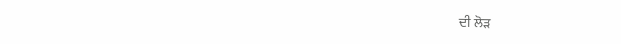ਦੀ ਲੋੜ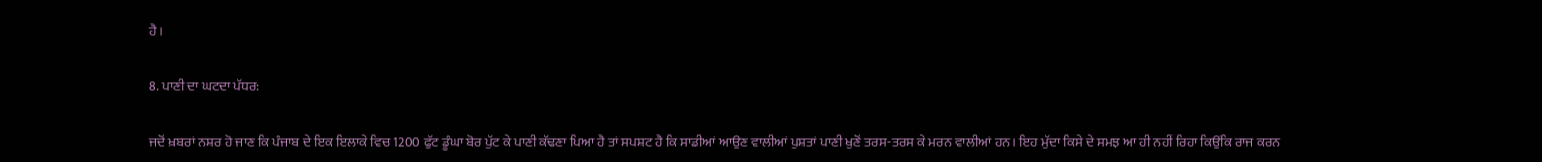ਹੈ।

8. ਪਾਣੀ ਦਾ ਘਟਦਾ ਪੱਧਰ:

ਜਦੋਂ ਖ਼ਬਰਾਂ ਨਸ਼ਰ ਹੋ ਜਾਣ ਕਿ ਪੰਜਾਬ ਦੇ ਇਕ ਇਲਾਕੇ ਵਿਚ 1200 ਫੁੱਟ ਡੂੰਘਾ ਬੋਰ ਪੁੱਟ ਕੇ ਪਾਣੀ ਕੱਢਣਾ ਪਿਆ ਹੈ ਤਾਂ ਸਪਸ਼ਟ ਹੈ ਕਿ ਸਾਡੀਆਂ ਆਉਣ ਵਾਲੀਆਂ ਪੁਸ਼ਤਾਂ ਪਾਣੀ ਖੁਣੋਂ ਤਰਸ-ਤਰਸ ਕੇ ਮਰਨ ਵਾਲੀਆਂ ਹਨ। ਇਹ ਮੁੱਦਾ ਕਿਸੇ ਦੇ ਸਮਝ ਆ ਹੀ ਨਹੀਂ ਰਿਹਾ ਕਿਉਂਕਿ ਰਾਜ ਕਰਨ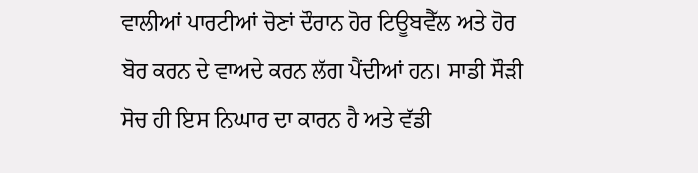ਵਾਲੀਆਂ ਪਾਰਟੀਆਂ ਚੋਣਾਂ ਦੌਰਾਨ ਹੋਰ ਟਿਊਬਵੈੱਲ ਅਤੇ ਹੋਰ ਬੋਰ ਕਰਨ ਦੇ ਵਾਅਦੇ ਕਰਨ ਲੱਗ ਪੈਂਦੀਆਂ ਹਨ। ਸਾਡੀ ਸੌੜੀ ਸੋਚ ਹੀ ਇਸ ਨਿਘਾਰ ਦਾ ਕਾਰਨ ਹੈ ਅਤੇ ਵੱਡੀ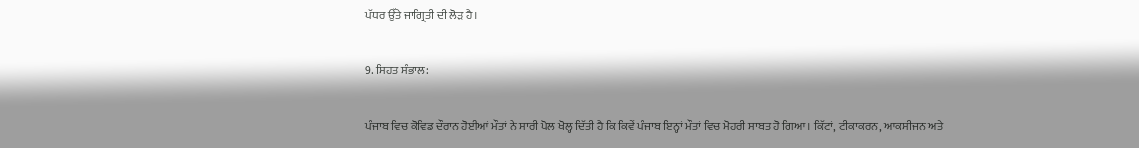ਪੱਧਰ ਉੱਤੇ ਜਾਗ੍ਰਿਤੀ ਦੀ ਲੋੜ ਹੈ।

9. ਸਿਹਤ ਸੰਭਾਲ:

ਪੰਜਾਬ ਵਿਚ ਕੋਵਿਡ ਦੌਰਾਨ ਹੋਈਆਂ ਮੌਤਾਂ ਨੇ ਸਾਰੀ ਪੋਲ ਖੋਲ੍ਹ ਦਿੱਤੀ ਹੈ ਕਿ ਕਿਵੇਂ ਪੰਜਾਬ ਇਨ੍ਹਾਂ ਮੌਤਾਂ ਵਿਚ ਮੋਹਰੀ ਸਾਬਤ ਹੋ ਗਿਆ। ਕਿੱਟਾਂ, ਟੀਕਾਕਰਨ, ਆਕਸੀਜਨ ਅਤੇ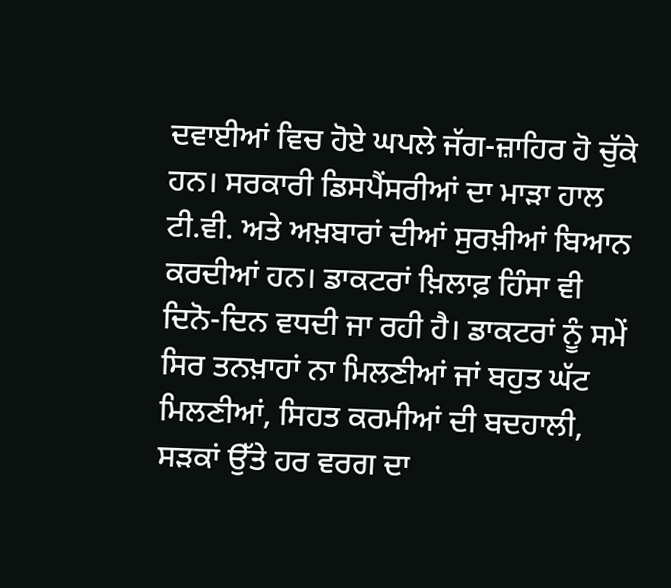ਦਵਾਈਆਂ ਵਿਚ ਹੋਏ ਘਪਲੇ ਜੱਗ-ਜ਼ਾਹਿਰ ਹੋ ਚੁੱਕੇ ਹਨ। ਸਰਕਾਰੀ ਡਿਸਪੈਂਸਰੀਆਂ ਦਾ ਮਾੜਾ ਹਾਲ ਟੀ.ਵੀ. ਅਤੇ ਅਖ਼ਬਾਰਾਂ ਦੀਆਂ ਸੁਰਖ਼ੀਆਂ ਬਿਆਨ ਕਰਦੀਆਂ ਹਨ। ਡਾਕਟਰਾਂ ਖ਼ਿਲਾਫ਼ ਹਿੰਸਾ ਵੀ ਦਿਨੋ-ਦਿਨ ਵਧਦੀ ਜਾ ਰਹੀ ਹੈ। ਡਾਕਟਰਾਂ ਨੂੰ ਸਮੇਂ ਸਿਰ ਤਨਖ਼ਾਹਾਂ ਨਾ ਮਿਲਣੀਆਂ ਜਾਂ ਬਹੁਤ ਘੱਟ ਮਿਲਣੀਆਂ, ਸਿਹਤ ਕਰਮੀਆਂ ਦੀ ਬਦਹਾਲੀ, ਸੜਕਾਂ ਉੱਤੇ ਹਰ ਵਰਗ ਦਾ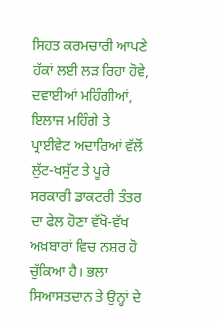ਸਿਹਤ ਕਰਮਚਾਰੀ ਆਪਣੇ ਹੱਕਾਂ ਲਈ ਲੜ ਰਿਹਾ ਹੋਵੇ, ਦਵਾਈਆਂ ਮਹਿੰਗੀਆਂ, ਇਲਾਜ ਮਹਿੰਗੇ ਤੇ ਪ੍ਰਾਈਵੇਟ ਅਦਾਰਿਆਂ ਵੱਲੋਂ ਲੁੱਟ-ਖਸੁੱਟ ਤੇ ਪੂਰੇ ਸਰਕਾਰੀ ਡਾਕਟਰੀ ਤੰਤਰ ਦਾ ਫੇਲ ਹੋਣਾ ਵੱਖੋ-ਵੱਖ ਅਖ਼ਬਾਰਾਂ ਵਿਚ ਨਸ਼ਰ ਹੋ ਚੁੱਕਿਆ ਹੈ। ਭਲਾ ਸਿਆਸਤਦਾਨ ਤੇ ਉਨ੍ਹਾਂ ਦੇ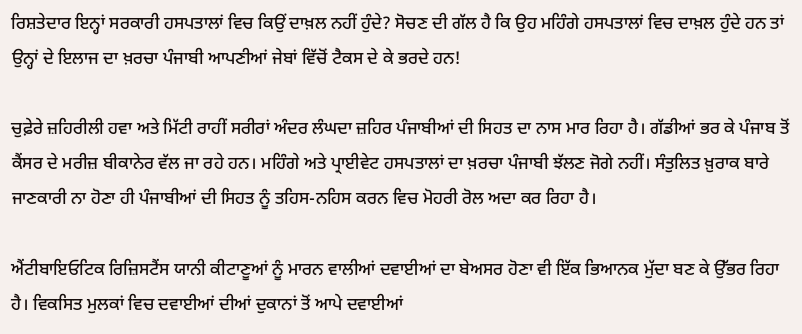ਰਿਸ਼ਤੇਦਾਰ ਇਨ੍ਹਾਂ ਸਰਕਾਰੀ ਹਸਪਤਾਲਾਂ ਵਿਚ ਕਿਉਂ ਦਾਖ਼ਲ ਨਹੀਂ ਹੁੰਦੇ? ਸੋਚਣ ਦੀ ਗੱਲ ਹੈ ਕਿ ਉਹ ਮਹਿੰਗੇ ਹਸਪਤਾਲਾਂ ਵਿਚ ਦਾਖ਼ਲ ਹੁੰਦੇ ਹਨ ਤਾਂ ਉਨ੍ਹਾਂ ਦੇ ਇਲਾਜ ਦਾ ਖ਼ਰਚਾ ਪੰਜਾਬੀ ਆਪਣੀਆਂ ਜੇਬਾਂ ਵਿੱਚੋਂ ਟੈਕਸ ਦੇ ਕੇ ਭਰਦੇ ਹਨ!

ਚੁਫ਼ੇਰੇ ਜ਼ਹਿਰੀਲੀ ਹਵਾ ਅਤੇ ਮਿੱਟੀ ਰਾਹੀਂ ਸਰੀਰਾਂ ਅੰਦਰ ਲੰਘਦਾ ਜ਼ਹਿਰ ਪੰਜਾਬੀਆਂ ਦੀ ਸਿਹਤ ਦਾ ਨਾਸ ਮਾਰ ਰਿਹਾ ਹੈ। ਗੱਡੀਆਂ ਭਰ ਕੇ ਪੰਜਾਬ ਤੋਂ ਕੈਂਸਰ ਦੇ ਮਰੀਜ਼ ਬੀਕਾਨੇਰ ਵੱਲ ਜਾ ਰਹੇ ਹਨ। ਮਹਿੰਗੇ ਅਤੇ ਪ੍ਰਾਈਵੇਟ ਹਸਪਤਾਲਾਂ ਦਾ ਖ਼ਰਚਾ ਪੰਜਾਬੀ ਝੱਲਣ ਜੋਗੇ ਨਹੀਂ। ਸੰਤੁਲਿਤ ਖ਼ੁਰਾਕ ਬਾਰੇ ਜਾਣਕਾਰੀ ਨਾ ਹੋਣਾ ਹੀ ਪੰਜਾਬੀਆਂ ਦੀ ਸਿਹਤ ਨੂੰ ਤਹਿਸ-ਨਹਿਸ ਕਰਨ ਵਿਚ ਮੋਹਰੀ ਰੋਲ ਅਦਾ ਕਰ ਰਿਹਾ ਹੈ।

ਐਂਟੀਬਾਇਓਟਿਕ ਰਿਜ਼ਿਸਟੈਂਸ ਯਾਨੀ ਕੀਟਾਣੂਆਂ ਨੂੰ ਮਾਰਨ ਵਾਲੀਆਂ ਦਵਾਈਆਂ ਦਾ ਬੇਅਸਰ ਹੋਣਾ ਵੀ ਇੱਕ ਭਿਆਨਕ ਮੁੱਦਾ ਬਣ ਕੇ ਉੱਭਰ ਰਿਹਾ ਹੈ। ਵਿਕਸਿਤ ਮੁਲਕਾਂ ਵਿਚ ਦਵਾਈਆਂ ਦੀਆਂ ਦੁਕਾਨਾਂ ਤੋਂ ਆਪੇ ਦਵਾਈਆਂ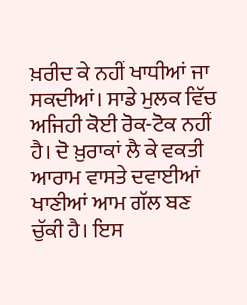ਖ਼ਰੀਦ ਕੇ ਨਹੀਂ ਖਾਧੀਆਂ ਜਾ ਸਕਦੀਆਂ। ਸਾਡੇ ਮੁਲਕ ਵਿੱਚ ਅਜਿਹੀ ਕੋਈ ਰੋਕ-ਟੋਕ ਨਹੀਂ ਹੈ। ਦੋ ਖ਼ੁਰਾਕਾਂ ਲੈ ਕੇ ਵਕਤੀ ਆਰਾਮ ਵਾਸਤੇ ਦਵਾਈਆਂ ਖਾਣੀਆਂ ਆਮ ਗੱਲ ਬਣ ਚੁੱਕੀ ਹੈ। ਇਸ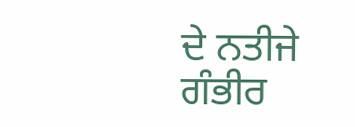ਦੇ ਨਤੀਜੇ ਗੰਭੀਰ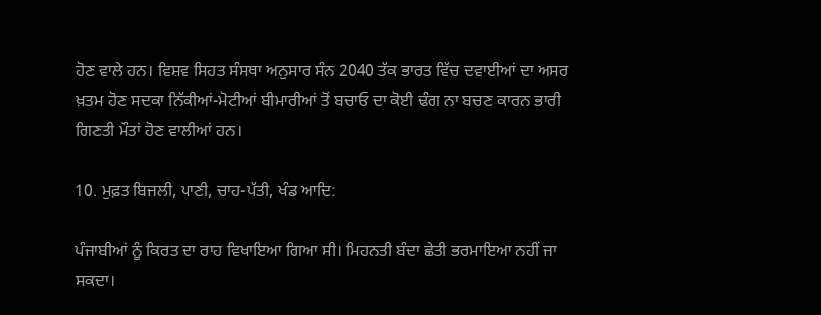ਹੋਣ ਵਾਲੇ ਹਨ। ਵਿਸ਼ਵ ਸਿਹਤ ਸੰਸਥਾ ਅਨੁਸਾਰ ਸੰਨ 2040 ਤੱਕ ਭਾਰਤ ਵਿੱਚ ਦਵਾਈਆਂ ਦਾ ਅਸਰ ਖ਼ਤਮ ਹੋਣ ਸਦਕਾ ਨਿੱਕੀਆਂ-ਮੋਟੀਆਂ ਬੀਮਾਰੀਆਂ ਤੋਂ ਬਚਾਓ ਦਾ ਕੋਈ ਢੰਗ ਨਾ ਬਚਣ ਕਾਰਨ ਭਾਰੀ ਗਿਣਤੀ ਮੌਤਾਂ ਹੋਣ ਵਾਲੀਆਂ ਹਨ।

10. ਮੁਫ਼ਤ ਬਿਜਲੀ, ਪਾਣੀ, ਚਾਹ-ਪੱਤੀ, ਖੰਡ ਆਦਿ:

ਪੰਜਾਬੀਆਂ ਨੂੰ ਕਿਰਤ ਦਾ ਰਾਹ ਵਿਖਾਇਆ ਗਿਆ ਸੀ। ਮਿਹਨਤੀ ਬੰਦਾ ਛੇਤੀ ਭਰਮਾਇਆ ਨਹੀਂ ਜਾ ਸਕਦਾ।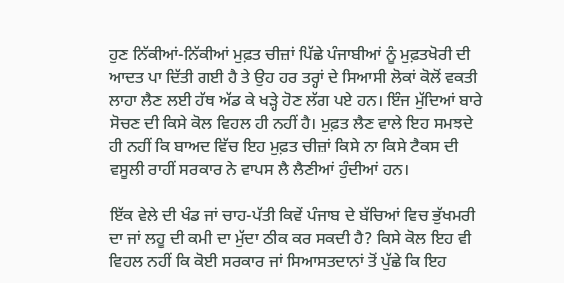ਹੁਣ ਨਿੱਕੀਆਂ-ਨਿੱਕੀਆਂ ਮੁਫ਼ਤ ਚੀਜ਼ਾਂ ਪਿੱਛੇ ਪੰਜਾਬੀਆਂ ਨੂੰ ਮੁਫ਼ਤਖੋਰੀ ਦੀ ਆਦਤ ਪਾ ਦਿੱਤੀ ਗਈ ਹੈ ਤੇ ਉਹ ਹਰ ਤਰ੍ਹਾਂ ਦੇ ਸਿਆਸੀ ਲੋਕਾਂ ਕੋਲੋਂ ਵਕਤੀ ਲਾਹਾ ਲੈਣ ਲਈ ਹੱਥ ਅੱਡ ਕੇ ਖੜ੍ਹੇ ਹੋਣ ਲੱਗ ਪਏ ਹਨ। ਇੰਜ ਮੁੱਦਿਆਂ ਬਾਰੇ ਸੋਚਣ ਦੀ ਕਿਸੇ ਕੋਲ ਵਿਹਲ ਹੀ ਨਹੀਂ ਹੈ। ਮੁਫ਼ਤ ਲੈਣ ਵਾਲੇ ਇਹ ਸਮਝਦੇ ਹੀ ਨਹੀਂ ਕਿ ਬਾਅਦ ਵਿੱਚ ਇਹ ਮੁਫ਼ਤ ਚੀਜ਼ਾਂ ਕਿਸੇ ਨਾ ਕਿਸੇ ਟੈਕਸ ਦੀ ਵਸੂਲੀ ਰਾਹੀਂ ਸਰਕਾਰ ਨੇ ਵਾਪਸ ਲੈ ਲੈਣੀਆਂ ਹੁੰਦੀਆਂ ਹਨ।

ਇੱਕ ਵੇਲੇ ਦੀ ਖੰਡ ਜਾਂ ਚਾਹ-ਪੱਤੀ ਕਿਵੇਂ ਪੰਜਾਬ ਦੇ ਬੱਚਿਆਂ ਵਿਚ ਭੁੱਖਮਰੀ ਦਾ ਜਾਂ ਲਹੂ ਦੀ ਕਮੀ ਦਾ ਮੁੱਦਾ ਠੀਕ ਕਰ ਸਕਦੀ ਹੈ? ਕਿਸੇ ਕੋਲ ਇਹ ਵੀ ਵਿਹਲ ਨਹੀਂ ਕਿ ਕੋਈ ਸਰਕਾਰ ਜਾਂ ਸਿਆਸਤਦਾਨਾਂ ਤੋਂ ਪੁੱਛੇ ਕਿ ਇਹ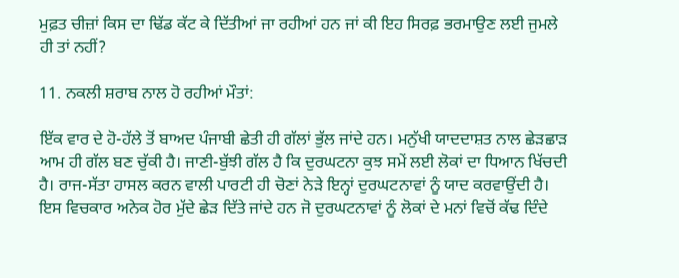ਮੁਫ਼ਤ ਚੀਜ਼ਾਂ ਕਿਸ ਦਾ ਢਿੱਡ ਕੱਟ ਕੇ ਦਿੱਤੀਆਂ ਜਾ ਰਹੀਆਂ ਹਨ ਜਾਂ ਕੀ ਇਹ ਸਿਰਫ਼ ਭਰਮਾਉਣ ਲਈ ਜੁਮਲੇ ਹੀ ਤਾਂ ਨਹੀਂ?

11. ਨਕਲੀ ਸ਼ਰਾਬ ਨਾਲ ਹੋ ਰਹੀਆਂ ਮੌਤਾਂ:

ਇੱਕ ਵਾਰ ਦੇ ਹੋ-ਹੱਲੇ ਤੋਂ ਬਾਅਦ ਪੰਜਾਬੀ ਛੇਤੀ ਹੀ ਗੱਲਾਂ ਭੁੱਲ ਜਾਂਦੇ ਹਨ। ਮਨੁੱਖੀ ਯਾਦਦਾਸ਼ਤ ਨਾਲ ਛੇੜਛਾੜ ਆਮ ਹੀ ਗੱਲ ਬਣ ਚੁੱਕੀ ਹੈ। ਜਾਣੀ-ਬੁੱਝੀ ਗੱਲ ਹੈ ਕਿ ਦੁਰਘਟਨਾ ਕੁਝ ਸਮੇਂ ਲਈ ਲੋਕਾਂ ਦਾ ਧਿਆਨ ਖਿੱਚਦੀ ਹੈ। ਰਾਜ-ਸੱਤਾ ਹਾਸਲ ਕਰਨ ਵਾਲੀ ਪਾਰਟੀ ਹੀ ਚੋਣਾਂ ਨੇੜੇ ਇਨ੍ਹਾਂ ਦੁਰਘਟਨਾਵਾਂ ਨੂੰ ਯਾਦ ਕਰਵਾਉਂਦੀ ਹੈ। ਇਸ ਵਿਚਕਾਰ ਅਨੇਕ ਹੋਰ ਮੁੱਦੇ ਛੇੜ ਦਿੱਤੇ ਜਾਂਦੇ ਹਨ ਜੋ ਦੁਰਘਟਨਾਵਾਂ ਨੂੰ ਲੋਕਾਂ ਦੇ ਮਨਾਂ ਵਿਚੋਂ ਕੱਢ ਦਿੰਦੇ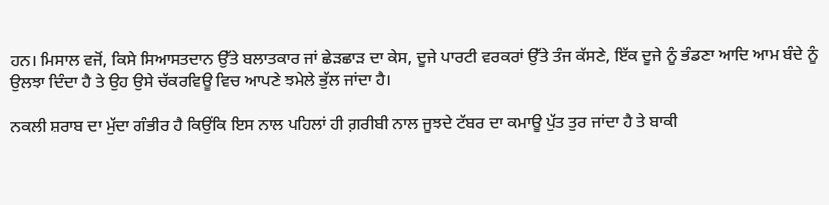ਹਨ। ਮਿਸਾਲ ਵਜੋਂ, ਕਿਸੇ ਸਿਆਸਤਦਾਨ ਉੱਤੇ ਬਲਾਤਕਾਰ ਜਾਂ ਛੇੜਛਾੜ ਦਾ ਕੇਸ, ਦੂਜੇ ਪਾਰਟੀ ਵਰਕਰਾਂ ਉੱਤੇ ਤੰਜ ਕੱਸਣੇ, ਇੱਕ ਦੂਜੇ ਨੂੰ ਭੰਡਣਾ ਆਦਿ ਆਮ ਬੰਦੇ ਨੂੰ ਉਲਝਾ ਦਿੰਦਾ ਹੈ ਤੇ ਉਹ ਉਸੇ ਚੱਕਰਵਿਊ ਵਿਚ ਆਪਣੇ ਝਮੇਲੇ ਭੁੱਲ ਜਾਂਦਾ ਹੈ।

ਨਕਲੀ ਸ਼ਰਾਬ ਦਾ ਮੁੱਦਾ ਗੰਭੀਰ ਹੈ ਕਿਉਂਕਿ ਇਸ ਨਾਲ ਪਹਿਲਾਂ ਹੀ ਗ਼ਰੀਬੀ ਨਾਲ ਜੂਝਦੇ ਟੱਬਰ ਦਾ ਕਮਾਊ ਪੁੱਤ ਤੁਰ ਜਾਂਦਾ ਹੈ ਤੇ ਬਾਕੀ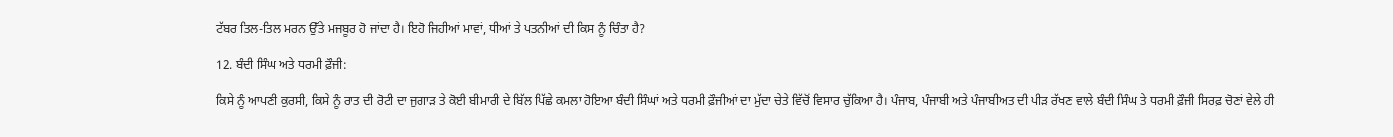ਟੱਬਰ ਤਿਲ-ਤਿਲ ਮਰਨ ਉੱਤੇ ਮਜਬੂਰ ਹੋ ਜਾਂਦਾ ਹੈ। ਇਹੋ ਜਿਹੀਆਂ ਮਾਵਾਂ, ਧੀਆਂ ਤੇ ਪਤਨੀਆਂ ਦੀ ਕਿਸ ਨੂੰ ਚਿੰਤਾ ਹੈ?

12. ਬੰਦੀ ਸਿੰਘ ਅਤੇ ਧਰਮੀ ਫ਼ੌਜੀ:

ਕਿਸੇ ਨੂੰ ਆਪਣੀ ਕੁਰਸੀ, ਕਿਸੇ ਨੂੰ ਰਾਤ ਦੀ ਰੋਟੀ ਦਾ ਜੁਗਾੜ ਤੇ ਕੋਈ ਬੀਮਾਰੀ ਦੇ ਬਿੱਲ ਪਿੱਛੇ ਕਮਲਾ ਹੋਇਆ ਬੰਦੀ ਸਿੰਘਾਂ ਅਤੇ ਧਰਮੀ ਫ਼ੌਜੀਆਂ ਦਾ ਮੁੱਦਾ ਚੇਤੇ ਵਿੱਚੋਂ ਵਿਸਾਰ ਚੁੱਕਿਆ ਹੈ। ਪੰਜਾਬ, ਪੰਜਾਬੀ ਅਤੇ ਪੰਜਾਬੀਅਤ ਦੀ ਪੀੜ ਰੱਖਣ ਵਾਲੇ ਬੰਦੀ ਸਿੰਘ ਤੇ ਧਰਮੀ ਫ਼ੌਜੀ ਸਿਰਫ਼ ਚੋਣਾਂ ਵੇਲੇ ਹੀ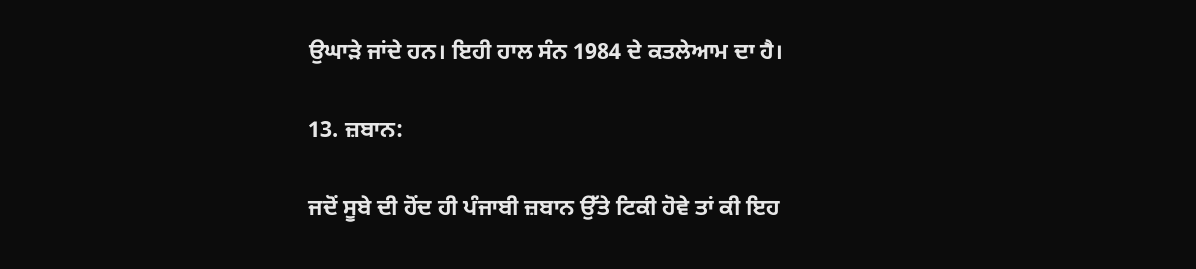ਉਘਾੜੇ ਜਾਂਦੇ ਹਨ। ਇਹੀ ਹਾਲ ਸੰਨ 1984 ਦੇ ਕਤਲੇਆਮ ਦਾ ਹੈ।

13. ਜ਼ਬਾਨ:

ਜਦੋਂ ਸੂਬੇ ਦੀ ਹੋਂਦ ਹੀ ਪੰਜਾਬੀ ਜ਼ਬਾਨ ਉੱਤੇ ਟਿਕੀ ਹੋਵੇ ਤਾਂ ਕੀ ਇਹ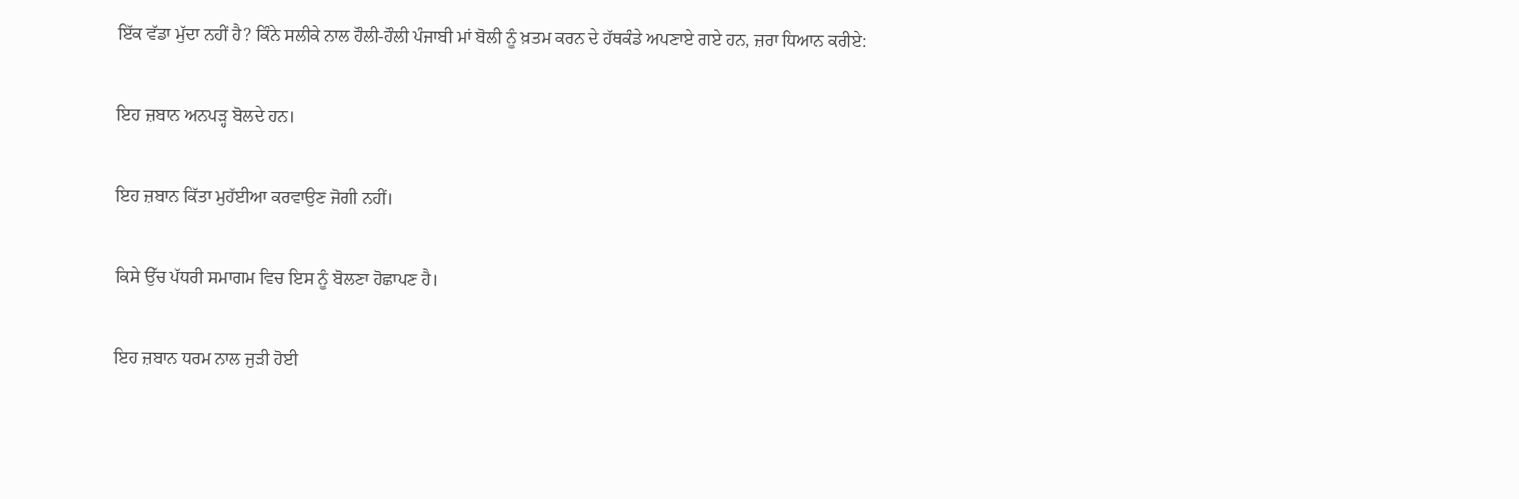ਇੱਕ ਵੱਡਾ ਮੁੱਦਾ ਨਹੀਂ ਹੈ? ਕਿੰਨੇ ਸਲੀਕੇ ਨਾਲ ਹੌਲੀ-ਹੌਲੀ ਪੰਜਾਬੀ ਮਾਂ ਬੋਲੀ ਨੂੰ ਖ਼ਤਮ ਕਰਨ ਦੇ ਹੱਥਕੰਡੇ ਅਪਣਾਏ ਗਏ ਹਨ, ਜ਼ਰਾ ਧਿਆਨ ਕਰੀਏ:

ਇਹ ਜ਼ਬਾਨ ਅਨਪੜ੍ਹ ਬੋਲਦੇ ਹਨ।

ਇਹ ਜ਼ਬਾਨ ਕਿੱਤਾ ਮੁਹੱਈਆ ਕਰਵਾਉਣ ਜੋਗੀ ਨਹੀਂ।

ਕਿਸੇ ਉੱਚ ਪੱਧਰੀ ਸਮਾਗਮ ਵਿਚ ਇਸ ਨੂੰ ਬੋਲਣਾ ਹੋਛਾਪਣ ਹੈ।

ਇਹ ਜ਼ਬਾਨ ਧਰਮ ਨਾਲ ਜੁੜੀ ਹੋਈ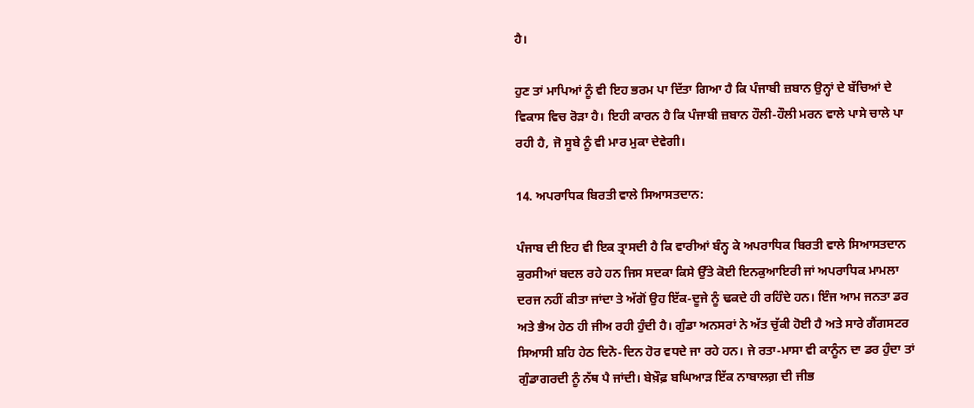ਹੈ।

ਹੁਣ ਤਾਂ ਮਾਪਿਆਂ ਨੂੰ ਵੀ ਇਹ ਭਰਮ ਪਾ ਦਿੱਤਾ ਗਿਆ ਹੈ ਕਿ ਪੰਜਾਬੀ ਜ਼ਬਾਨ ਉਨ੍ਹਾਂ ਦੇ ਬੱਚਿਆਂ ਦੇ ਵਿਕਾਸ ਵਿਚ ਰੋੜਾ ਹੈ। ਇਹੀ ਕਾਰਨ ਹੈ ਕਿ ਪੰਜਾਬੀ ਜ਼ਬਾਨ ਹੌਲੀ-ਹੌਲੀ ਮਰਨ ਵਾਲੇ ਪਾਸੇ ਚਾਲੇ ਪਾ ਰਹੀ ਹੈ, ਜੋ ਸੂਬੇ ਨੂੰ ਵੀ ਮਾਰ ਮੁਕਾ ਦੇਵੇਗੀ।

14. ਅਪਰਾਧਿਕ ਬਿਰਤੀ ਵਾਲੇ ਸਿਆਸਤਦਾਨ:

ਪੰਜਾਬ ਦੀ ਇਹ ਵੀ ਇਕ ਤ੍ਰਾਸਦੀ ਹੈ ਕਿ ਵਾਰੀਆਂ ਬੰਨ੍ਹ ਕੇ ਅਪਰਾਧਿਕ ਬਿਰਤੀ ਵਾਲੇ ਸਿਆਸਤਦਾਨ ਕੁਰਸੀਆਂ ਬਦਲ ਰਹੇ ਹਨ ਜਿਸ ਸਦਕਾ ਕਿਸੇ ਉੱਤੇ ਕੋਈ ਇਨਕੁਆਇਰੀ ਜਾਂ ਅਪਰਾਧਿਕ ਮਾਮਲਾ ਦਰਜ ਨਹੀਂ ਕੀਤਾ ਜਾਂਦਾ ਤੇ ਅੱਗੋਂ ਉਹ ਇੱਕ-ਦੂਜੇ ਨੂੰ ਢਕਦੇ ਹੀ ਰਹਿੰਦੇ ਹਨ। ਇੰਜ ਆਮ ਜਨਤਾ ਡਰ ਅਤੇ ਭੈਅ ਹੇਠ ਹੀ ਜੀਅ ਰਹੀ ਹੁੰਦੀ ਹੈ। ਗੁੰਡਾ ਅਨਸਰਾਂ ਨੇ ਅੱਤ ਚੁੱਕੀ ਹੋਈ ਹੈ ਅਤੇ ਸਾਰੇ ਗੈਂਗਸਟਰ ਸਿਆਸੀ ਸ਼ਹਿ ਹੇਠ ਦਿਨੋ-ਦਿਨ ਹੋਰ ਵਧਦੇ ਜਾ ਰਹੇ ਹਨ। ਜੇ ਰਤਾ-ਮਾਸਾ ਵੀ ਕਾਨੂੰਨ ਦਾ ਡਰ ਹੁੰਦਾ ਤਾਂ ਗੁੰਡਾਗਰਦੀ ਨੂੰ ਨੱਥ ਪੈ ਜਾਂਦੀ। ਬੇਖ਼ੌਫ਼ ਬਘਿਆੜ ਇੱਕ ਨਾਬਾਲਗ਼ ਦੀ ਜੀਭ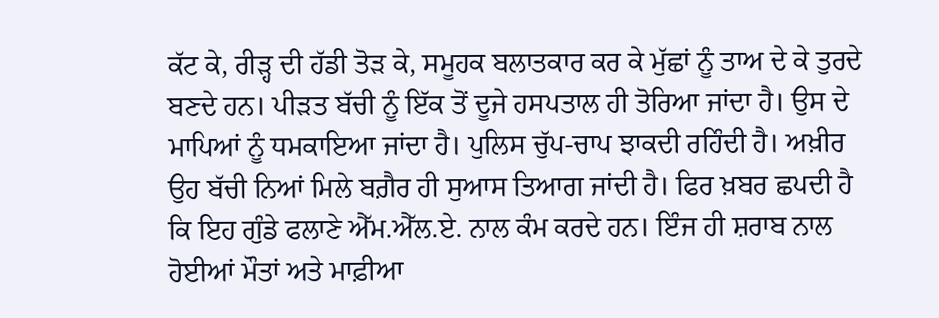ਕੱਟ ਕੇ, ਰੀੜ੍ਹ ਦੀ ਹੱਡੀ ਤੋੜ ਕੇ, ਸਮੂਹਕ ਬਲਾਤਕਾਰ ਕਰ ਕੇ ਮੁੱਛਾਂ ਨੂੰ ਤਾਅ ਦੇ ਕੇ ਤੁਰਦੇ ਬਣਦੇ ਹਨ। ਪੀੜਤ ਬੱਚੀ ਨੂੰ ਇੱਕ ਤੋਂ ਦੂਜੇ ਹਸਪਤਾਲ ਹੀ ਤੋਰਿਆ ਜਾਂਦਾ ਹੈ। ਉਸ ਦੇ ਮਾਪਿਆਂ ਨੂੰ ਧਮਕਾਇਆ ਜਾਂਦਾ ਹੈ। ਪੁਲਿਸ ਚੁੱਪ-ਚਾਪ ਝਾਕਦੀ ਰਹਿੰਦੀ ਹੈ। ਅਖ਼ੀਰ ਉਹ ਬੱਚੀ ਨਿਆਂ ਮਿਲੇ ਬਗ਼ੈਰ ਹੀ ਸੁਆਸ ਤਿਆਗ ਜਾਂਦੀ ਹੈ। ਫਿਰ ਖ਼ਬਰ ਛਪਦੀ ਹੈ ਕਿ ਇਹ ਗੁੰਡੇ ਫਲਾਣੇ ਐੱਮ.ਐੱਲ.ਏ. ਨਾਲ ਕੰਮ ਕਰਦੇ ਹਨ। ਇੰਜ ਹੀ ਸ਼ਰਾਬ ਨਾਲ ਹੋਈਆਂ ਮੌਤਾਂ ਅਤੇ ਮਾਫ਼ੀਆ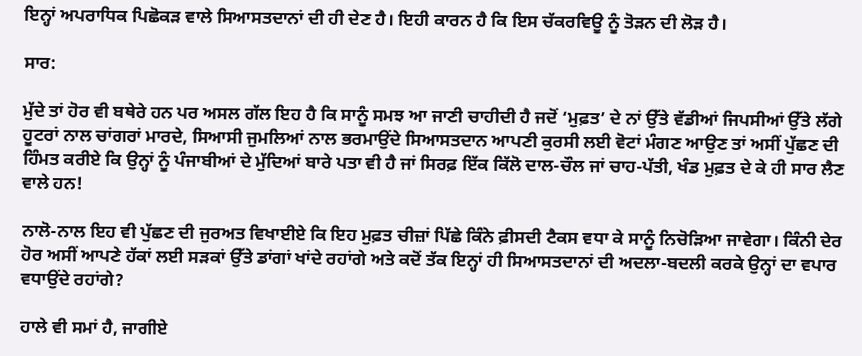ਇਨ੍ਹਾਂ ਅਪਰਾਧਿਕ ਪਿਛੋਕੜ ਵਾਲੇ ਸਿਆਸਤਦਾਨਾਂ ਦੀ ਹੀ ਦੇਣ ਹੈ। ਇਹੀ ਕਾਰਨ ਹੈ ਕਿ ਇਸ ਚੱਕਰਵਿਊ ਨੂੰ ਤੋੜਨ ਦੀ ਲੋੜ ਹੈ।

ਸਾਰ:

ਮੁੱਦੇ ਤਾਂ ਹੋਰ ਵੀ ਬਥੇਰੇ ਹਨ ਪਰ ਅਸਲ ਗੱਲ ਇਹ ਹੈ ਕਿ ਸਾਨੂੰ ਸਮਝ ਆ ਜਾਣੀ ਚਾਹੀਦੀ ਹੈ ਜਦੋਂ ‘ਮੁਫ਼ਤ’ ਦੇ ਨਾਂ ਉੱਤੇ ਵੱਡੀਆਂ ਜਿਪਸੀਆਂ ਉੱਤੇ ਲੱਗੇ ਹੂਟਰਾਂ ਨਾਲ ਚਾਂਗਰਾਂ ਮਾਰਦੇ, ਸਿਆਸੀ ਜੁਮਲਿਆਂ ਨਾਲ ਭਰਮਾਉਂਦੇ ਸਿਆਸਤਦਾਨ ਆਪਣੀ ਕੁਰਸੀ ਲਈ ਵੋਟਾਂ ਮੰਗਣ ਆਉਣ ਤਾਂ ਅਸੀਂ ਪੁੱਛਣ ਦੀ ਹਿੰਮਤ ਕਰੀਏ ਕਿ ਉਨ੍ਹਾਂ ਨੂੰ ਪੰਜਾਬੀਆਂ ਦੇ ਮੁੱਦਿਆਂ ਬਾਰੇ ਪਤਾ ਵੀ ਹੈ ਜਾਂ ਸਿਰਫ਼ ਇੱਕ ਕਿੱਲੋ ਦਾਲ-ਚੌਲ ਜਾਂ ਚਾਹ-ਪੱਤੀ, ਖੰਡ ਮੁਫ਼ਤ ਦੇ ਕੇ ਹੀ ਸਾਰ ਲੈਣ ਵਾਲੇ ਹਨ!

ਨਾਲੋ-ਨਾਲ ਇਹ ਵੀ ਪੁੱਛਣ ਦੀ ਜੁਰਅਤ ਵਿਖਾਈਏ ਕਿ ਇਹ ਮੁਫ਼ਤ ਚੀਜ਼ਾਂ ਪਿੱਛੇ ਕਿੰਨੇ ਫ਼ੀਸਦੀ ਟੈਕਸ ਵਧਾ ਕੇ ਸਾਨੂੰ ਨਿਚੋੜਿਆ ਜਾਵੇਗਾ। ਕਿੰਨੀ ਦੇਰ ਹੋਰ ਅਸੀਂ ਆਪਣੇ ਹੱਕਾਂ ਲਈ ਸੜਕਾਂ ਉੱਤੇ ਡਾਂਗਾਂ ਖਾਂਦੇ ਰਹਾਂਗੇ ਅਤੇ ਕਦੋਂ ਤੱਕ ਇਨ੍ਹਾਂ ਹੀ ਸਿਆਸਤਦਾਨਾਂ ਦੀ ਅਦਲਾ-ਬਦਲੀ ਕਰਕੇ ਉਨ੍ਹਾਂ ਦਾ ਵਪਾਰ ਵਧਾਉਂਦੇ ਰਹਾਂਗੇ?

ਹਾਲੇ ਵੀ ਸਮਾਂ ਹੈ, ਜਾਗੀਏ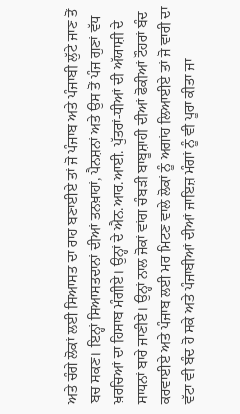ਅਤੇ ਚੰਗੇ ਲੋਕਾਂ ਲਈ ਸਿਆਸਤ ਦਾ ਰਾਹ ਬਣਾਈਏ ਤਾਂ ਜੋ ਪੰਜਾਬ ਅਤੇ ਪੰਜਾਬੀ ਲੁੱਟੇ ਜਾਣ ਤੋਂ ਬਚ ਸਕਣ। ਇਨ੍ਹਾਂ ਸਿਆਸਤਦਾਨਾਂ ਦੀਆਂ ਤਨਖ਼ਾਹਾਂ, ਪੈਨਸ਼ਨਾਂ ਅਤੇ ਉਸ ਤੋਂ ਪੰਜ ਗੁਣਾਂ ਵੱਧ ਖ਼ਰਚਿਆਂ ਦਾ ਹਿਸਾਬ ਮੰਗੀਏ। ਉਨ੍ਹਾਂ ਦੇ ਐਨ.ਆਰ.ਆਈ. ਪੁੱਤਰਾਂ-ਧੀਆਂ ਦੀ ਅੱਯਾਸ਼ੀ ਦੇ ਸਾਧਨਾਂ ਬਾਰੇ ਜਾਣੀਏ। ਉਨ੍ਹਾਂ ਨਾਲ ਜੋਕਾਂ ਵਾਂਗ ਚੰਬੜੀ ਬਾਬੂਸ਼ਾਹੀ ਦੀਆਂ ਫੋਕੀਆਂ ਟੌਹਰਾਂ ਬੰਦ ਕਰਵਾਈਏ ਅਤੇ ਪੰਜਾਬ ਲਈ ਮਰ ਮਿਟਣ ਵਾਲੇ ਲੋਕਾਂ ਨੂੰ ਅਗਾਂਹ ਲਿਆਈਏ ਤਾਂ ਜੋ ਵਾਰੀ ਦਾ ਵੱਟਾ ਵੀ ਬੰਦ ਹੋ ਸਕੇ ਅਤੇ ਪੰਜਾਬੀਆਂ ਦੀਆਂ ਜਾਇਜ਼ ਮੰਗਾਂ ਨੂੰ ਵੀ ਪੂਰਾ ਕੀਤਾ ਜਾ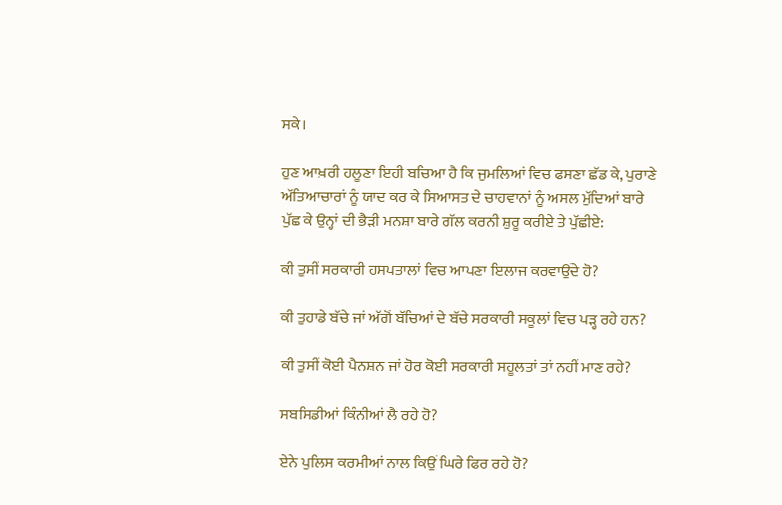ਸਕੇ।

ਹੁਣ ਆਖ਼ਰੀ ਹਲੂਣਾ ਇਹੀ ਬਚਿਆ ਹੈ ਕਿ ਜੁਮਲਿਆਂ ਵਿਚ ਫਸਣਾ ਛੱਡ ਕੇ, ਪੁਰਾਣੇ ਅੱਤਿਆਚਾਰਾਂ ਨੂੰ ਯਾਦ ਕਰ ਕੇ ਸਿਆਸਤ ਦੇ ਚਾਹਵਾਨਾਂ ਨੂੰ ਅਸਲ ਮੁੱਦਿਆਂ ਬਾਰੇ ਪੁੱਛ ਕੇ ਉਨ੍ਹਾਂ ਦੀ ਭੈੜੀ ਮਨਸ਼ਾ ਬਾਰੇ ਗੱਲ ਕਰਨੀ ਸ਼ੁਰੂ ਕਰੀਏ ਤੇ ਪੁੱਛੀਏ:

ਕੀ ਤੁਸੀਂ ਸਰਕਾਰੀ ਹਸਪਤਾਲਾਂ ਵਿਚ ਆਪਣਾ ਇਲਾਜ ਕਰਵਾਉਂਦੇ ਹੋ?

ਕੀ ਤੁਹਾਡੇ ਬੱਚੇ ਜਾਂ ਅੱਗੋਂ ਬੱਚਿਆਂ ਦੇ ਬੱਚੇ ਸਰਕਾਰੀ ਸਕੂਲਾਂ ਵਿਚ ਪੜ੍ਹ ਰਹੇ ਹਨ?

ਕੀ ਤੁਸੀਂ ਕੋਈ ਪੈਨਸ਼ਨ ਜਾਂ ਹੋਰ ਕੋਈ ਸਰਕਾਰੀ ਸਹੂਲਤਾਂ ਤਾਂ ਨਹੀਂ ਮਾਣ ਰਹੇ?

ਸਬਸਿਡੀਆਂ ਕਿੰਨੀਆਂ ਲੈ ਰਹੇ ਹੋ?

ਏਨੇ ਪੁਲਿਸ ਕਰਮੀਆਂ ਨਾਲ ਕਿਉਂ ਘਿਰੇ ਫਿਰ ਰਹੇ ਹੋ?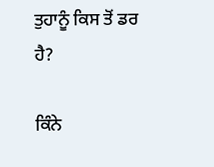ਤੁਹਾਨੂੰ ਕਿਸ ਤੋਂ ਡਰ ਹੈ?

ਕਿੰਨੇ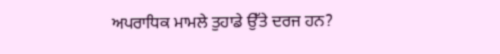ਅਪਰਾਧਿਕ ਮਾਮਲੇ ਤੁਹਾਡੇ ਉੱਤੇ ਦਰਜ ਹਨ?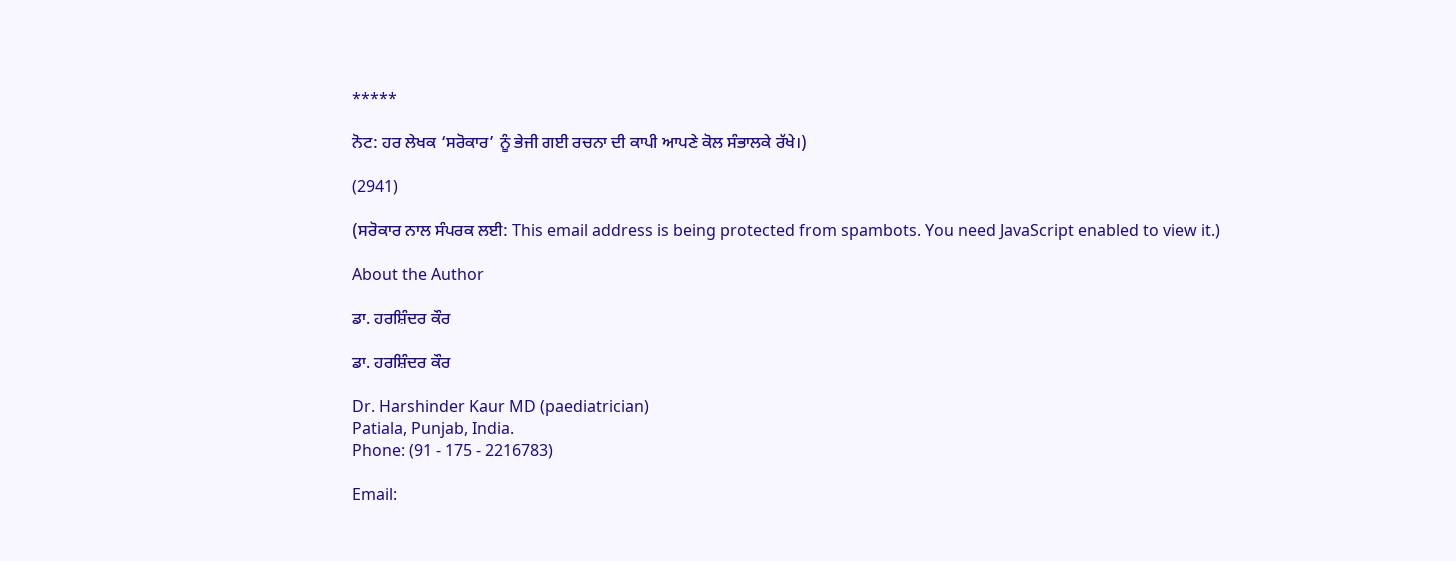*****

ਨੋਟ: ਹਰ ਲੇਖਕ ‘ਸਰੋਕਾਰ’ ਨੂੰ ਭੇਜੀ ਗਈ ਰਚਨਾ ਦੀ ਕਾਪੀ ਆਪਣੇ ਕੋਲ ਸੰਭਾਲਕੇ ਰੱਖੇ।)

(2941)

(ਸਰੋਕਾਰ ਨਾਲ ਸੰਪਰਕ ਲਈ: This email address is being protected from spambots. You need JavaScript enabled to view it.)

About the Author

ਡਾ. ਹਰਸ਼ਿੰਦਰ ਕੌਰ

ਡਾ. ਹਰਸ਼ਿੰਦਰ ਕੌਰ

Dr. Harshinder Kaur MD (paediatrician)
Patiala, Punjab, India.
Phone: (91 - 175 - 2216783)

Email: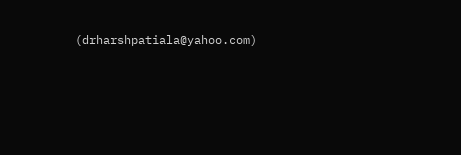(drharshpatiala@yahoo.com)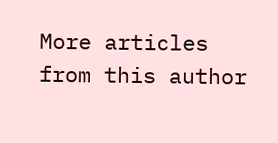More articles from this author